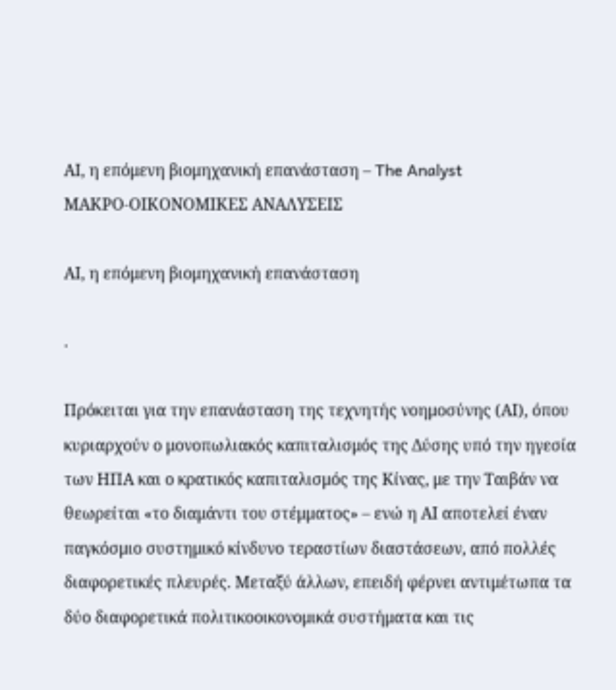ΑΙ, η επόμενη βιομηχανική επανάσταση – The Analyst
ΜΑΚΡΟ-ΟΙΚΟΝΟΜΙΚΕΣ ΑΝΑΛΥΣΕΙΣ

ΑΙ, η επόμενη βιομηχανική επανάσταση

.

Πρόκειται για την επανάσταση της τεχνητής νοημοσύνης (ΑΙ), όπου κυριαρχούν ο μονοπωλιακός καπιταλισμός της Δύσης υπό την ηγεσία των ΗΠΑ και ο κρατικός καπιταλισμός της Κίνας, με την Ταιβάν να θεωρείται «το διαμάντι του στέμματος» – ενώ η ΑΙ αποτελεί έναν παγκόσμιο συστημικό κίνδυνο τεραστίων διαστάσεων, από πολλές διαφορετικές πλευρές. Μεταξύ άλλων, επειδή φέρνει αντιμέτωπα τα δύο διαφορετικά πολιτικοοικονομικά συστήματα και τις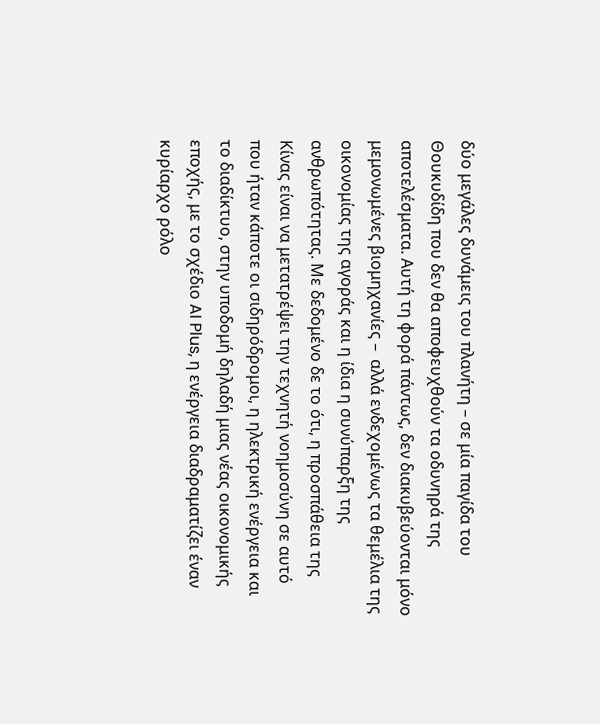δύο μεγάλες δυνάμεις του πλανήτη – σε μία παγίδα του Θουκυδίδη που δεν θα αποφευχθούν τα οδυνηρά της αποτελέσματα. Αυτή τη φορά πάντως, δεν διακυβεύονται μόνο μεμονωμένες βιομηχανίες –  αλλά ενδεχομένως τα θεμέλια της οικονομίας της αγοράς και η ίδια η συνύπαρξη της ανθρωπότητας. Με δεδομένο δε το ότι, η προσπάθεια της Κίνας είναι να μετατρέψει την τεχνητή νοημοσύνη σε αυτό που ήταν κάποτε οι σιδηρόδρομοι, η ηλεκτρική ενέργεια και το διαδίκτυο, στην υποδομή δηλαδή μιας νέας οικονομικής εποχής, με το σχέδιο AI Plus, η ενέργεια διαδραματίζει έναν κυρίαρχο ρόλο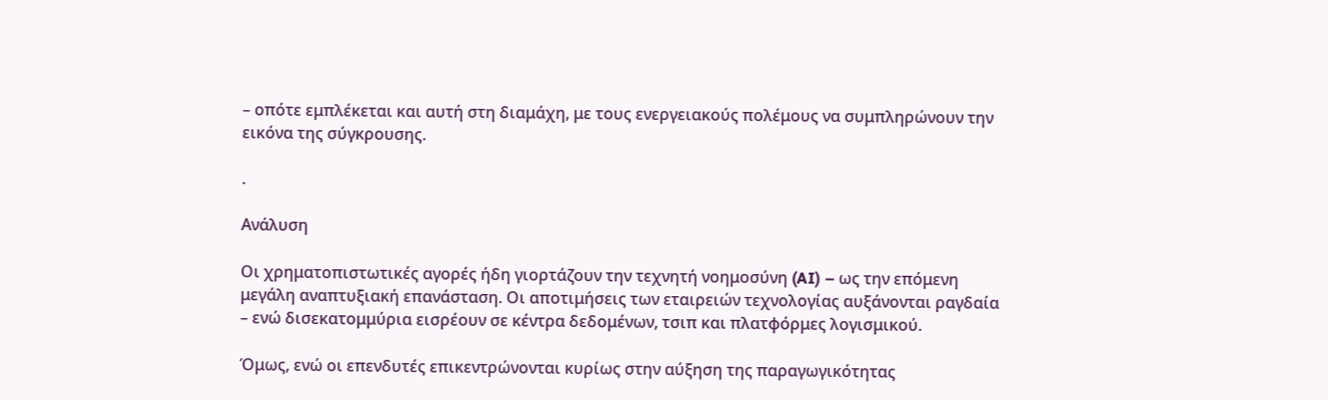– οπότε εμπλέκεται και αυτή στη διαμάχη, με τους ενεργειακούς πολέμους να συμπληρώνουν την εικόνα της σύγκρουσης.

.

Ανάλυση

Οι χρηματοπιστωτικές αγορές ήδη γιορτάζουν την τεχνητή νοημοσύνη (AI) – ως την επόμενη μεγάλη αναπτυξιακή επανάσταση. Οι αποτιμήσεις των εταιρειών τεχνολογίας αυξάνονται ραγδαία – ενώ δισεκατομμύρια εισρέουν σε κέντρα δεδομένων, τσιπ και πλατφόρμες λογισμικού.

Όμως, ενώ οι επενδυτές επικεντρώνονται κυρίως στην αύξηση της παραγωγικότητας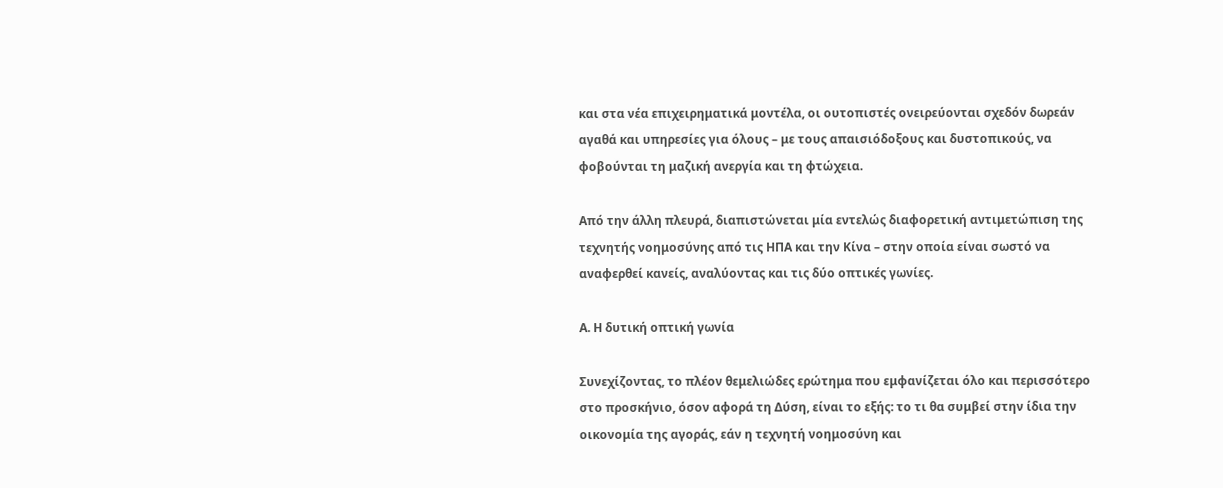και στα νέα επιχειρηματικά μοντέλα, οι ουτοπιστές ονειρεύονται σχεδόν δωρεάν αγαθά και υπηρεσίες για όλους – με τους απαισιόδοξους και δυστοπικούς, να φοβούνται τη μαζική ανεργία και τη φτώχεια.

Από την άλλη πλευρά, διαπιστώνεται μία εντελώς διαφορετική αντιμετώπιση της τεχνητής νοημοσύνης από τις ΗΠΑ και την Κίνα – στην οποία είναι σωστό να αναφερθεί κανείς, αναλύοντας και τις δύο οπτικές γωνίες.

Α. Η δυτική οπτική γωνία

Συνεχίζοντας, το πλέον θεμελιώδες ερώτημα που εμφανίζεται όλο και περισσότερο στο προσκήνιο, όσον αφορά τη Δύση, είναι το εξής: το τι θα συμβεί στην ίδια την οικονομία της αγοράς, εάν η τεχνητή νοημοσύνη και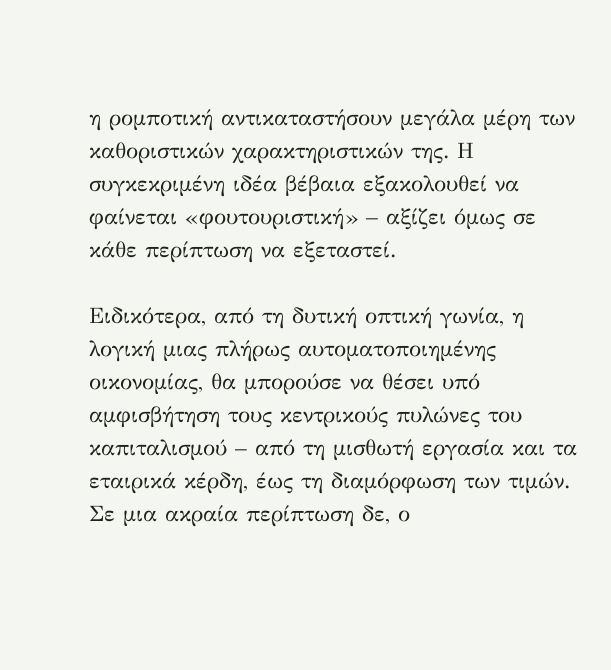η ρομποτική αντικαταστήσουν μεγάλα μέρη των καθοριστικών χαρακτηριστικών της. Η συγκεκριμένη ιδέα βέβαια εξακολουθεί να φαίνεται «φουτουριστική» – αξίζει όμως σε κάθε περίπτωση να εξεταστεί.

Ειδικότερα, από τη δυτική οπτική γωνία, η λογική μιας πλήρως αυτοματοποιημένης οικονομίας, θα μπορούσε να θέσει υπό αμφισβήτηση τους κεντρικούς πυλώνες του καπιταλισμού – από τη μισθωτή εργασία και τα εταιρικά κέρδη, έως τη διαμόρφωση των τιμών. Σε μια ακραία περίπτωση δε, ο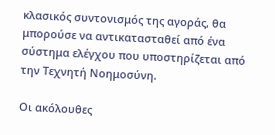κλασικός συντονισμός της αγοράς, θα μπορούσε να αντικατασταθεί από ένα σύστημα ελέγχου που υποστηρίζεται από την Τεχνητή Νοημοσύνη.

Οι ακόλουθες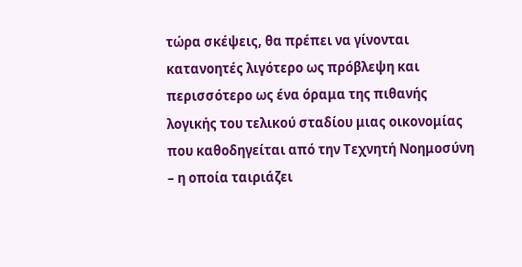τώρα σκέψεις, θα πρέπει να γίνονται κατανοητές λιγότερο ως πρόβλεψη και περισσότερο ως ένα όραμα της πιθανής λογικής του τελικού σταδίου μιας οικονομίας που καθοδηγείται από την Τεχνητή Νοημοσύνη – η οποία ταιριάζει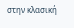στην κλασική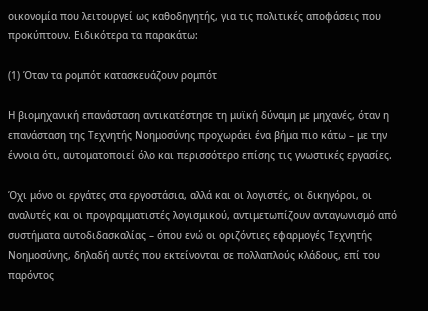οικονομία που λειτουργεί ως καθοδηγητής, για τις πολιτικές αποφάσεις που προκύπτουν. Ειδικότερα τα παρακάτω:

(1) Όταν τα ρομπότ κατασκευάζουν ρομπότ

Η βιομηχανική επανάσταση αντικατέστησε τη μυϊκή δύναμη με μηχανές, όταν η επανάσταση της Τεχνητής Νοημοσύνης προχωράει ένα βήμα πιο κάτω – με την έννοια ότι, αυτοματοποιεί όλο και περισσότερο επίσης τις γνωστικές εργασίες.

Όχι μόνο οι εργάτες στα εργοστάσια, αλλά και οι λογιστές, οι δικηγόροι, οι αναλυτές και οι προγραμματιστές λογισμικού, αντιμετωπίζουν ανταγωνισμό από συστήματα αυτοδιδασκαλίας – όπου ενώ οι οριζόντιες εφαρμογές Τεχνητής Νοημοσύνης, δηλαδή αυτές που εκτείνονται σε πολλαπλούς κλάδους, επί του παρόντος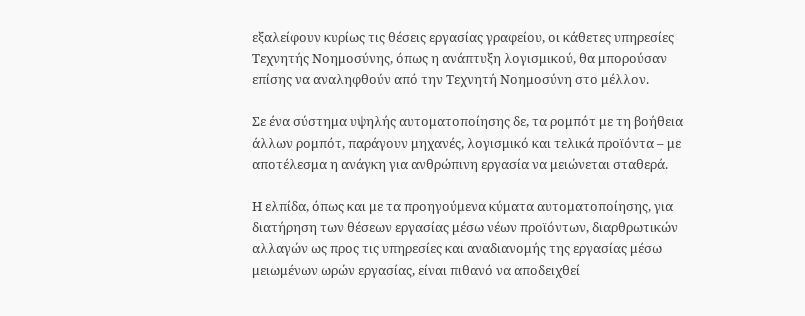εξαλείφουν κυρίως τις θέσεις εργασίας γραφείου, οι κάθετες υπηρεσίες Τεχνητής Νοημοσύνης, όπως η ανάπτυξη λογισμικού, θα μπορούσαν επίσης να αναληφθούν από την Τεχνητή Νοημοσύνη στο μέλλον.

Σε ένα σύστημα υψηλής αυτοματοποίησης δε, τα ρομπότ με τη βοήθεια άλλων ρομπότ, παράγουν μηχανές, λογισμικό και τελικά προϊόντα – με αποτέλεσμα η ανάγκη για ανθρώπινη εργασία να μειώνεται σταθερά.

Η ελπίδα, όπως και με τα προηγούμενα κύματα αυτοματοποίησης, για διατήρηση των θέσεων εργασίας μέσω νέων προϊόντων, διαρθρωτικών αλλαγών ως προς τις υπηρεσίες και αναδιανομής της εργασίας μέσω μειωμένων ωρών εργασίας, είναι πιθανό να αποδειχθεί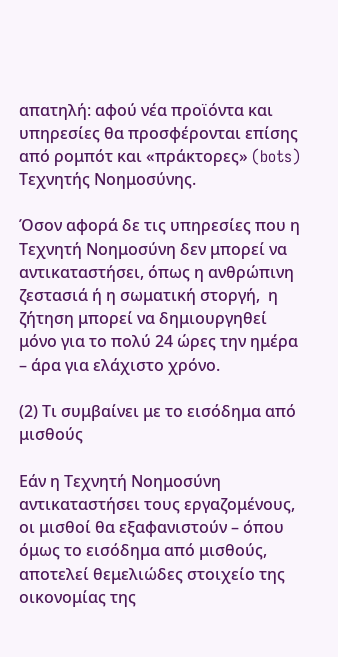απατηλή: αφού νέα προϊόντα και υπηρεσίες θα προσφέρονται επίσης από ρομπότ και «πράκτορες» (bots) Τεχνητής Νοημοσύνης.

Όσον αφορά δε τις υπηρεσίες που η Τεχνητή Νοημοσύνη δεν μπορεί να αντικαταστήσει, όπως η ανθρώπινη ζεστασιά ή η σωματική στοργή,  η ζήτηση μπορεί να δημιουργηθεί μόνο για το πολύ 24 ώρες την ημέρα – άρα για ελάχιστο χρόνο.

(2) Τι συμβαίνει με το εισόδημα από μισθούς

Εάν η Τεχνητή Νοημοσύνη αντικαταστήσει τους εργαζομένους, οι μισθοί θα εξαφανιστούν – όπου όμως το εισόδημα από μισθούς, αποτελεί θεμελιώδες στοιχείο της οικονομίας της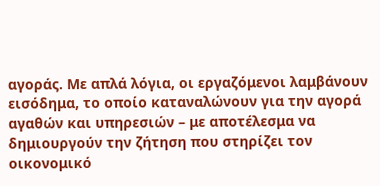αγοράς. Με απλά λόγια, οι εργαζόμενοι λαμβάνουν εισόδημα, το οποίο καταναλώνουν για την αγορά αγαθών και υπηρεσιών – με αποτέλεσμα να δημιουργούν την ζήτηση που στηρίζει τον οικονομικό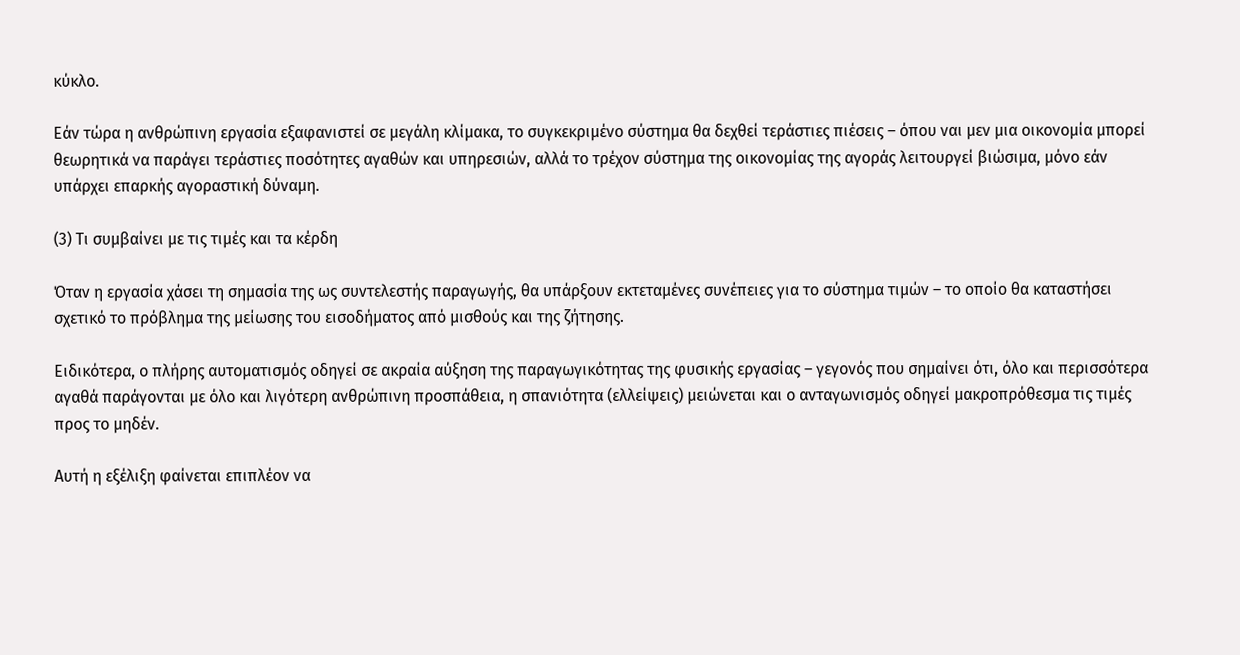κύκλο.

Εάν τώρα η ανθρώπινη εργασία εξαφανιστεί σε μεγάλη κλίμακα, το συγκεκριμένο σύστημα θα δεχθεί τεράστιες πιέσεις – όπου ναι μεν μια οικονομία μπορεί θεωρητικά να παράγει τεράστιες ποσότητες αγαθών και υπηρεσιών, αλλά το τρέχον σύστημα της οικονομίας της αγοράς λειτουργεί βιώσιμα, μόνο εάν υπάρχει επαρκής αγοραστική δύναμη.

(3) Τι συμβαίνει με τις τιμές και τα κέρδη

Όταν η εργασία χάσει τη σημασία της ως συντελεστής παραγωγής, θα υπάρξουν εκτεταμένες συνέπειες για το σύστημα τιμών – το οποίο θα καταστήσει σχετικό το πρόβλημα της μείωσης του εισοδήματος από μισθούς και της ζήτησης.

Ειδικότερα, ο πλήρης αυτοματισμός οδηγεί σε ακραία αύξηση της παραγωγικότητας της φυσικής εργασίας – γεγονός που σημαίνει ότι, όλο και περισσότερα αγαθά παράγονται με όλο και λιγότερη ανθρώπινη προσπάθεια, η σπανιότητα (ελλείψεις) μειώνεται και ο ανταγωνισμός οδηγεί μακροπρόθεσμα τις τιμές προς το μηδέν.

Αυτή η εξέλιξη φαίνεται επιπλέον να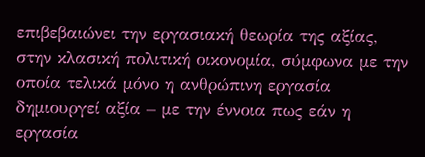επιβεβαιώνει την εργασιακή θεωρία της αξίας, στην κλασική πολιτική οικονομία, σύμφωνα με την οποία τελικά μόνο η ανθρώπινη εργασία δημιουργεί αξία – με την έννοια πως εάν η εργασία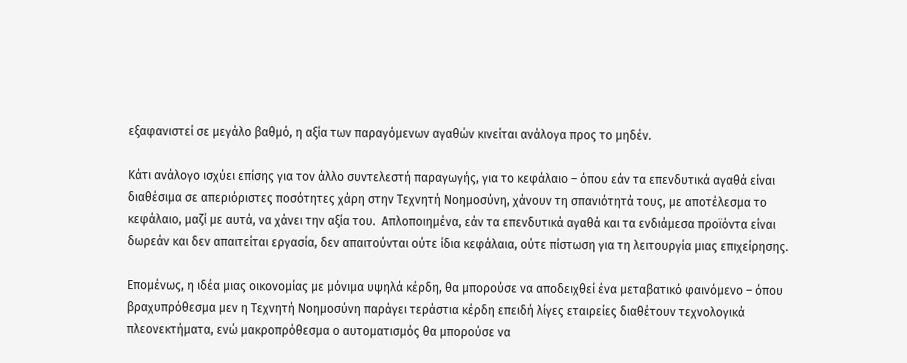εξαφανιστεί σε μεγάλο βαθμό, η αξία των παραγόμενων αγαθών κινείται ανάλογα προς το μηδέν.

Κάτι ανάλογο ισχύει επίσης για τον άλλο συντελεστή παραγωγής, για το κεφάλαιο – όπου εάν τα επενδυτικά αγαθά είναι διαθέσιμα σε απεριόριστες ποσότητες χάρη στην Τεχνητή Νοημοσύνη, χάνουν τη σπανιότητά τους, με αποτέλεσμα το κεφάλαιο, μαζί με αυτά, να χάνει την αξία του.  Απλοποιημένα, εάν τα επενδυτικά αγαθά και τα ενδιάμεσα προϊόντα είναι δωρεάν και δεν απαιτείται εργασία, δεν απαιτούνται ούτε ίδια κεφάλαια, ούτε πίστωση για τη λειτουργία μιας επιχείρησης.

Επομένως, η ιδέα μιας οικονομίας με μόνιμα υψηλά κέρδη, θα μπορούσε να αποδειχθεί ένα μεταβατικό φαινόμενο – όπου βραχυπρόθεσμα μεν η Τεχνητή Νοημοσύνη παράγει τεράστια κέρδη επειδή λίγες εταιρείες διαθέτουν τεχνολογικά πλεονεκτήματα, ενώ μακροπρόθεσμα ο αυτοματισμός θα μπορούσε να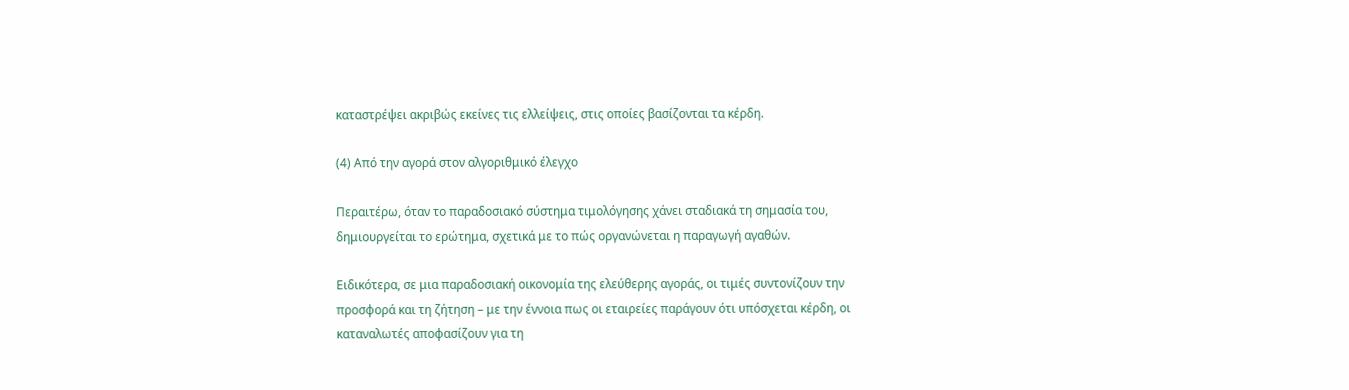καταστρέψει ακριβώς εκείνες τις ελλείψεις, στις οποίες βασίζονται τα κέρδη.

(4) Από την αγορά στον αλγοριθμικό έλεγχο

Περαιτέρω, όταν το παραδοσιακό σύστημα τιμολόγησης χάνει σταδιακά τη σημασία του, δημιουργείται το ερώτημα, σχετικά με το πώς οργανώνεται η παραγωγή αγαθών.

Ειδικότερα, σε μια παραδοσιακή οικονομία της ελεύθερης αγοράς, οι τιμές συντονίζουν την προσφορά και τη ζήτηση – με την έννοια πως οι εταιρείες παράγουν ότι υπόσχεται κέρδη, οι καταναλωτές αποφασίζουν για τη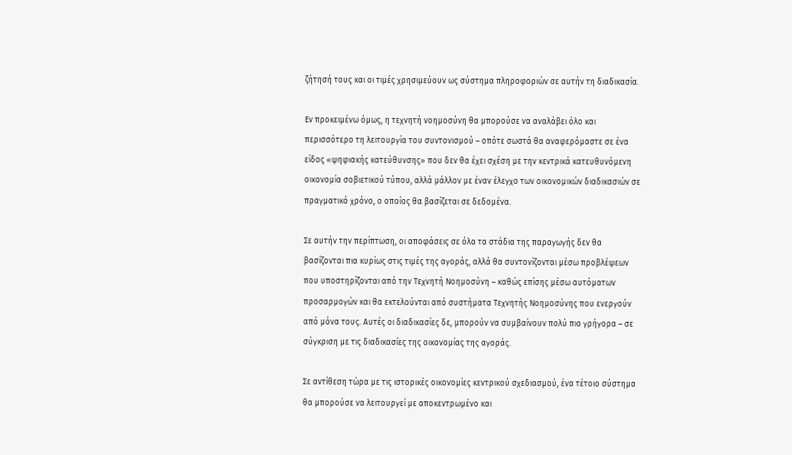ζήτησή τους και οι τιμές χρησιμεύουν ως σύστημα πληροφοριών σε αυτήν τη διαδικασία.

Εν προκειμένω όμως, η τεχνητή νοημοσύνη θα μπορούσε να αναλάβει όλο και περισσότερο τη λειτουργία του συντονισμού – οπότε σωστά θα αναφερόμαστε σε ένα είδος «ψηφιακής κατεύθυνσης» που δεν θα έχει σχέση με την κεντρικά κατευθυνόμενη οικονομία σοβιετικού τύπου, αλλά μάλλον με έναν έλεγχο των οικονομικών διαδικασιών σε πραγματικό χρόνο, ο οποίος θα βασίζεται σε δεδομένα.

Σε αυτήν την περίπτωση, οι αποφάσεις σε όλα τα στάδια της παραγωγής δεν θα βασίζονται πια κυρίως στις τιμές της αγοράς, αλλά θα συντονίζονται μέσω προβλέψεων που υποστηρίζονται από την Τεχνητή Νοημοσύνη – καθώς επίσης μέσω αυτόματων προσαρμογών και θα εκτελούνται από συστήματα Τεχνητής Νοημοσύνης που ενεργούν από μόνα τους. Αυτές οι διαδικασίες δε, μπορούν να συμβαίνουν πολύ πιο γρήγορα – σε σύγκριση με τις διαδικασίες της οικονομίας της αγοράς.

Σε αντίθεση τώρα με τις ιστορικές οικονομίες κεντρικού σχεδιασμού, ένα τέτοιο σύστημα θα μπορούσε να λειτουργεί με αποκεντρωμένο και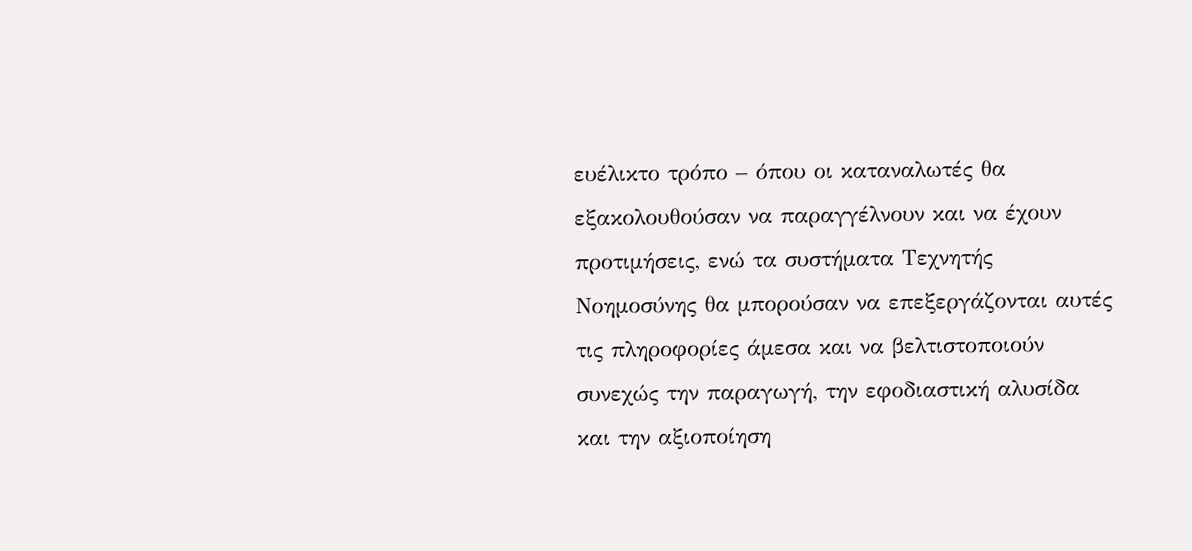ευέλικτο τρόπο – όπου οι καταναλωτές θα εξακολουθούσαν να παραγγέλνουν και να έχουν προτιμήσεις, ενώ τα συστήματα Τεχνητής Νοημοσύνης θα μπορούσαν να επεξεργάζονται αυτές τις πληροφορίες άμεσα και να βελτιστοποιούν συνεχώς την παραγωγή, την εφοδιαστική αλυσίδα και την αξιοποίηση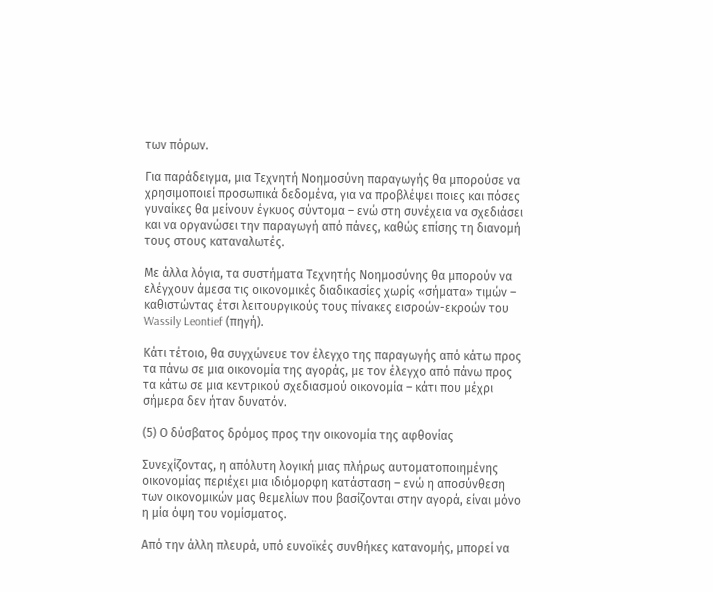των πόρων.

Για παράδειγμα, μια Τεχνητή Νοημοσύνη παραγωγής θα μπορούσε να χρησιμοποιεί προσωπικά δεδομένα, για να προβλέψει ποιες και πόσες γυναίκες θα μείνουν έγκυος σύντομα – ενώ στη συνέχεια να σχεδιάσει και να οργανώσει την παραγωγή από πάνες, καθώς επίσης τη διανομή τους στους καταναλωτές.

Με άλλα λόγια, τα συστήματα Τεχνητής Νοημοσύνης θα μπορούν να ελέγχουν άμεσα τις οικονομικές διαδικασίες χωρίς «σήματα» τιμών –  καθιστώντας έτσι λειτουργικούς τους πίνακες εισροών-εκροών του Wassily Leontief (πηγή).

Κάτι τέτοιο, θα συγχώνευε τον έλεγχο της παραγωγής από κάτω προς τα πάνω σε μια οικονομία της αγοράς, με τον έλεγχο από πάνω προς τα κάτω σε μια κεντρικού σχεδιασμού οικονομία – κάτι που μέχρι σήμερα δεν ήταν δυνατόν.

(5) Ο δύσβατος δρόμος προς την οικονομία της αφθονίας

Συνεχίζοντας, η απόλυτη λογική μιας πλήρως αυτοματοποιημένης οικονομίας περιέχει μια ιδιόμορφη κατάσταση – ενώ η αποσύνθεση των οικονομικών μας θεμελίων που βασίζονται στην αγορά, είναι μόνο η μία όψη του νομίσματος.

Από την άλλη πλευρά, υπό ευνοϊκές συνθήκες κατανομής, μπορεί να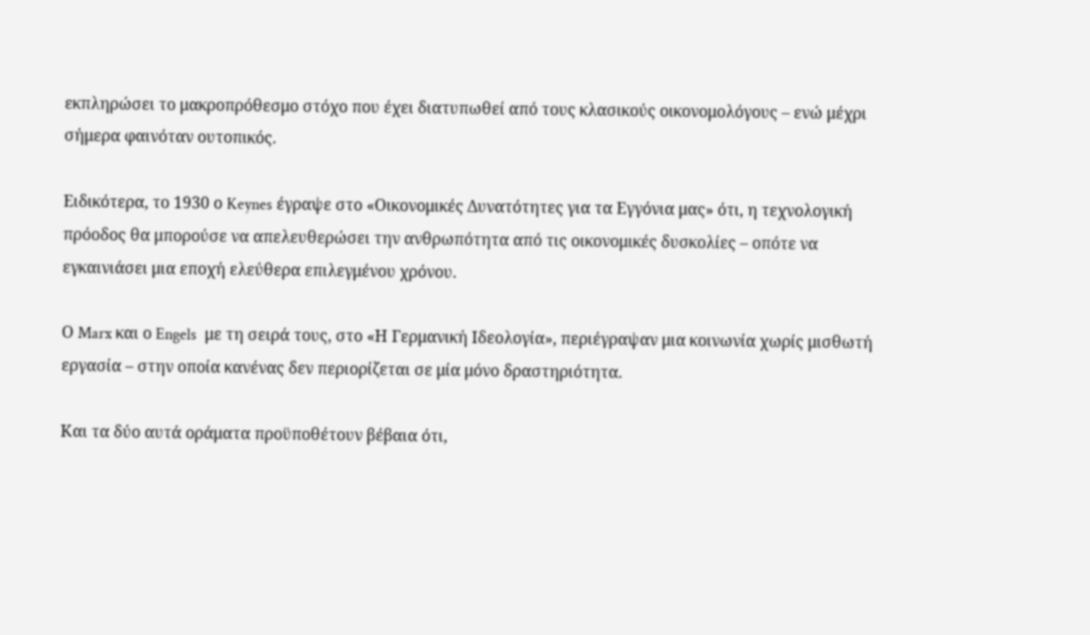εκπληρώσει το μακροπρόθεσμο στόχο που έχει διατυπωθεί από τους κλασικούς οικονομολόγους – ενώ μέχρι σήμερα φαινόταν ουτοπικός.

Ειδικότερα, το 1930 ο Keynes έγραψε στο «Οικονομικές Δυνατότητες για τα Εγγόνια μας» ότι, η τεχνολογική πρόοδος θα μπορούσε να απελευθερώσει την ανθρωπότητα από τις οικονομικές δυσκολίες – οπότε να εγκαινιάσει μια εποχή ελεύθερα επιλεγμένου χρόνου.

Ο Marx και ο Engels  με τη σειρά τους, στο «Η Γερμανική Ιδεολογία», περιέγραψαν μια κοινωνία χωρίς μισθωτή εργασία – στην οποία κανένας δεν περιορίζεται σε μία μόνο δραστηριότητα.

Και τα δύο αυτά οράματα προϋποθέτουν βέβαια ότι,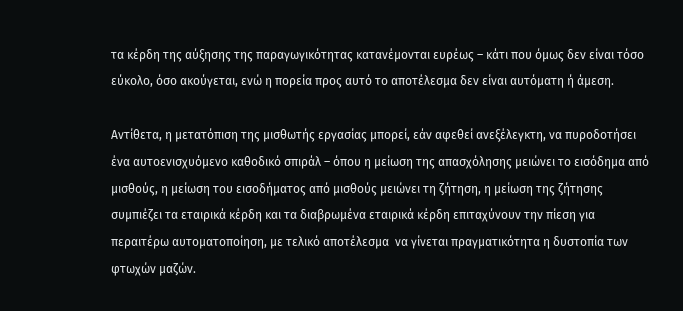τα κέρδη της αύξησης της παραγωγικότητας κατανέμονται ευρέως – κάτι που όμως δεν είναι τόσο εύκολο, όσο ακούγεται, ενώ η πορεία προς αυτό το αποτέλεσμα δεν είναι αυτόματη ή άμεση.

Αντίθετα, η μετατόπιση της μισθωτής εργασίας μπορεί, εάν αφεθεί ανεξέλεγκτη, να πυροδοτήσει ένα αυτοενισχυόμενο καθοδικό σπιράλ – όπου η μείωση της απασχόλησης μειώνει το εισόδημα από μισθούς, η μείωση του εισοδήματος από μισθούς μειώνει τη ζήτηση, η μείωση της ζήτησης συμπιέζει τα εταιρικά κέρδη και τα διαβρωμένα εταιρικά κέρδη επιταχύνουν την πίεση για περαιτέρω αυτοματοποίηση, με τελικό αποτέλεσμα  να γίνεται πραγματικότητα η δυστοπία των φτωχών μαζών.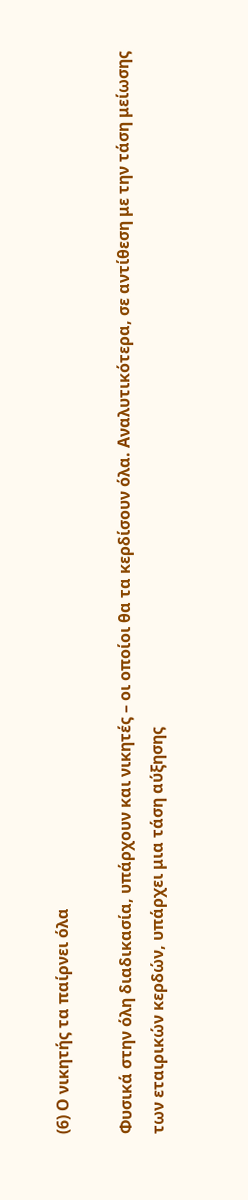(6) Ο νικητής τα παίρνει όλα

Φυσικά στην όλη διαδικασία, υπάρχουν και νικητές – οι οποίοι θα τα κερδίσουν όλα. Αναλυτικότερα, σε αντίθεση με την τάση μείωσης των εταιρικών κερδών, υπάρχει μια τάση αύξησης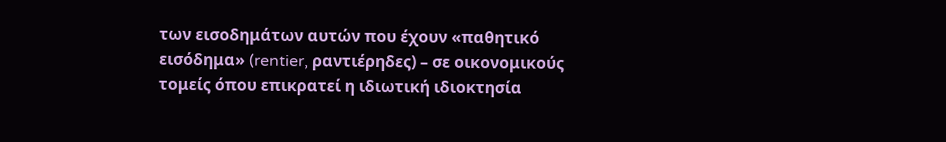των εισοδημάτων αυτών που έχουν «παθητικό εισόδημα» (rentier, ραντιέρηδες) – σε οικονομικούς τομείς όπου επικρατεί η ιδιωτική ιδιοκτησία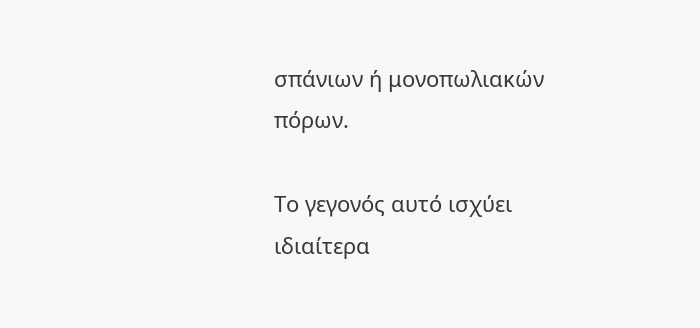σπάνιων ή μονοπωλιακών πόρων.

Το γεγονός αυτό ισχύει ιδιαίτερα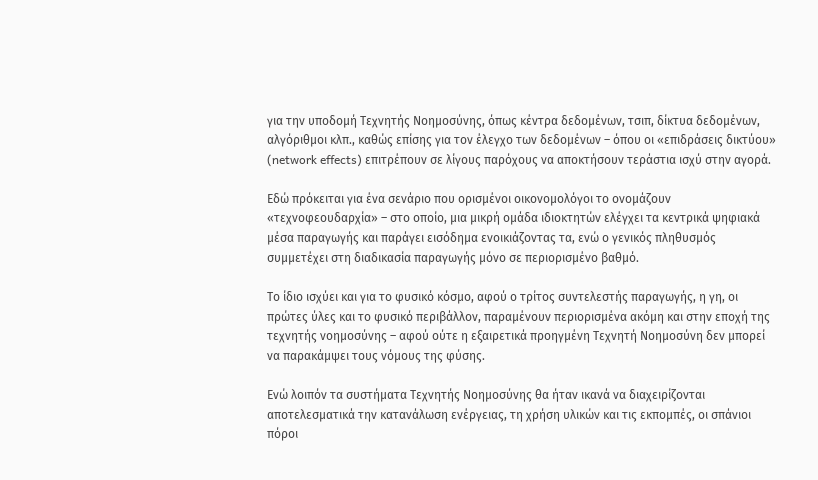για την υποδομή Τεχνητής Νοημοσύνης, όπως κέντρα δεδομένων, τσιπ, δίκτυα δεδομένων, αλγόριθμοι κλπ., καθώς επίσης για τον έλεγχο των δεδομένων – όπου οι «επιδράσεις δικτύου» (network effects) επιτρέπουν σε λίγους παρόχους να αποκτήσουν τεράστια ισχύ στην αγορά.

Εδώ πρόκειται για ένα σενάριο που ορισμένοι οικονομολόγοι το ονομάζουν «τεχνοφεουδαρχία» – στο οποίο, μια μικρή ομάδα ιδιοκτητών ελέγχει τα κεντρικά ψηφιακά μέσα παραγωγής και παράγει εισόδημα ενοικιάζοντας τα, ενώ ο γενικός πληθυσμός συμμετέχει στη διαδικασία παραγωγής μόνο σε περιορισμένο βαθμό.

Το ίδιο ισχύει και για το φυσικό κόσμο, αφού ο τρίτος συντελεστής παραγωγής, η γη, οι πρώτες ύλες και το φυσικό περιβάλλον, παραμένουν περιορισμένα ακόμη και στην εποχή της τεχνητής νοημοσύνης – αφού ούτε η εξαιρετικά προηγμένη Τεχνητή Νοημοσύνη δεν μπορεί να παρακάμψει τους νόμους της φύσης.

Ενώ λοιπόν τα συστήματα Τεχνητής Νοημοσύνης θα ήταν ικανά να διαχειρίζονται αποτελεσματικά την κατανάλωση ενέργειας, τη χρήση υλικών και τις εκπομπές, οι σπάνιοι πόροι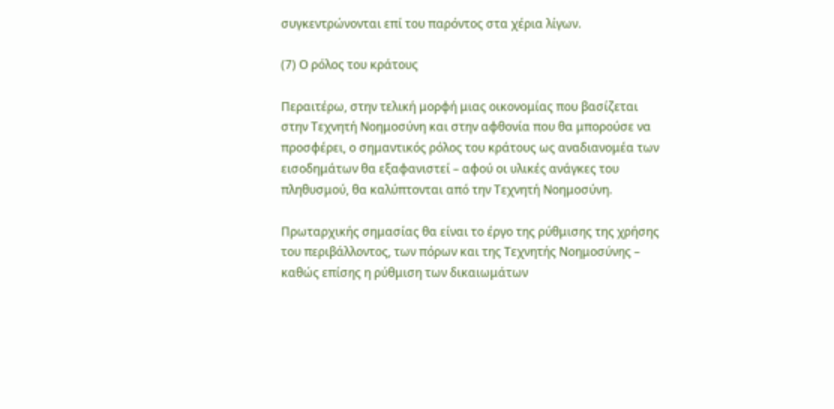συγκεντρώνονται επί του παρόντος στα χέρια λίγων.

(7) Ο ρόλος του κράτους

Περαιτέρω, στην τελική μορφή μιας οικονομίας που βασίζεται στην Τεχνητή Νοημοσύνη και στην αφθονία που θα μπορούσε να προσφέρει, ο σημαντικός ρόλος του κράτους ως αναδιανομέα των εισοδημάτων θα εξαφανιστεί – αφού οι υλικές ανάγκες του πληθυσμού, θα καλύπτονται από την Τεχνητή Νοημοσύνη.

Πρωταρχικής σημασίας θα είναι το έργο της ρύθμισης της χρήσης του περιβάλλοντος, των πόρων και της Τεχνητής Νοημοσύνης – καθώς επίσης η ρύθμιση των δικαιωμάτων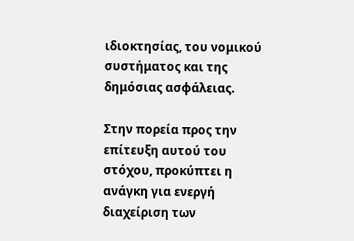ιδιοκτησίας, του νομικού συστήματος και της δημόσιας ασφάλειας.

Στην πορεία προς την επίτευξη αυτού του στόχου, προκύπτει η ανάγκη για ενεργή διαχείριση των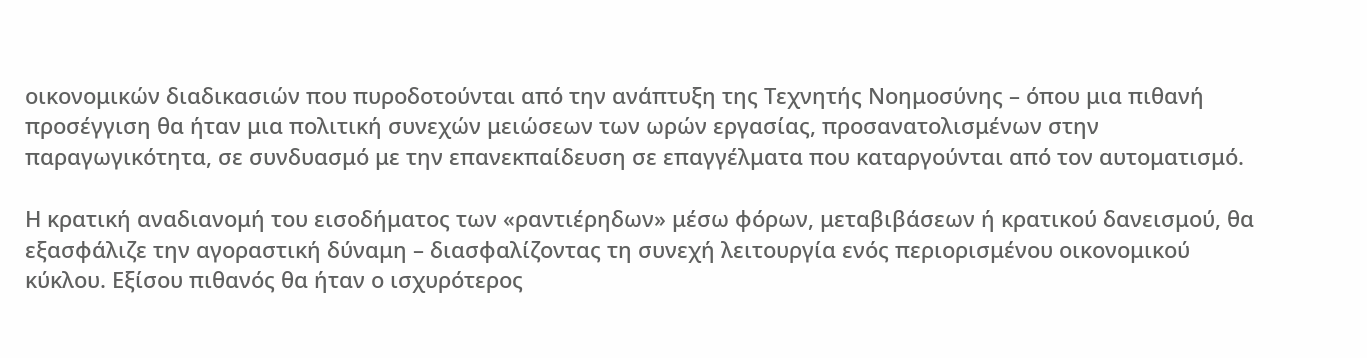οικονομικών διαδικασιών που πυροδοτούνται από την ανάπτυξη της Τεχνητής Νοημοσύνης – όπου μια πιθανή προσέγγιση θα ήταν μια πολιτική συνεχών μειώσεων των ωρών εργασίας, προσανατολισμένων στην παραγωγικότητα, σε συνδυασμό με την επανεκπαίδευση σε επαγγέλματα που καταργούνται από τον αυτοματισμό.

Η κρατική αναδιανομή του εισοδήματος των «ραντιέρηδων» μέσω φόρων, μεταβιβάσεων ή κρατικού δανεισμού, θα εξασφάλιζε την αγοραστική δύναμη – διασφαλίζοντας τη συνεχή λειτουργία ενός περιορισμένου οικονομικού κύκλου. Εξίσου πιθανός θα ήταν ο ισχυρότερος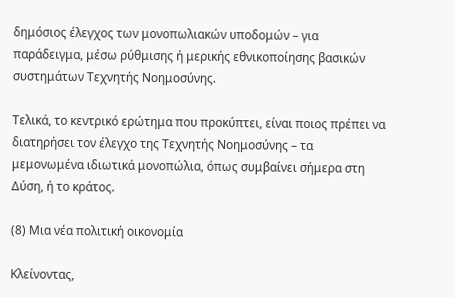δημόσιος έλεγχος των μονοπωλιακών υποδομών – για παράδειγμα, μέσω ρύθμισης ή μερικής εθνικοποίησης βασικών συστημάτων Τεχνητής Νοημοσύνης.

Τελικά, το κεντρικό ερώτημα που προκύπτει, είναι ποιος πρέπει να διατηρήσει τον έλεγχο της Τεχνητής Νοημοσύνης – τα μεμονωμένα ιδιωτικά μονοπώλια, όπως συμβαίνει σήμερα στη Δύση, ή το κράτος.

(8) Μια νέα πολιτική οικονομία

Κλείνοντας,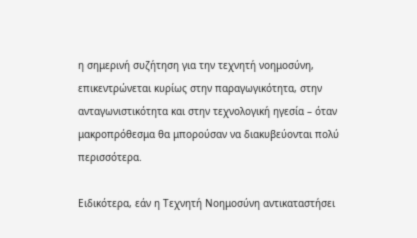η σημερινή συζήτηση για την τεχνητή νοημοσύνη, επικεντρώνεται κυρίως στην παραγωγικότητα, στην ανταγωνιστικότητα και στην τεχνολογική ηγεσία – όταν μακροπρόθεσμα θα μπορούσαν να διακυβεύονται πολύ περισσότερα.

Ειδικότερα, εάν η Τεχνητή Νοημοσύνη αντικαταστήσει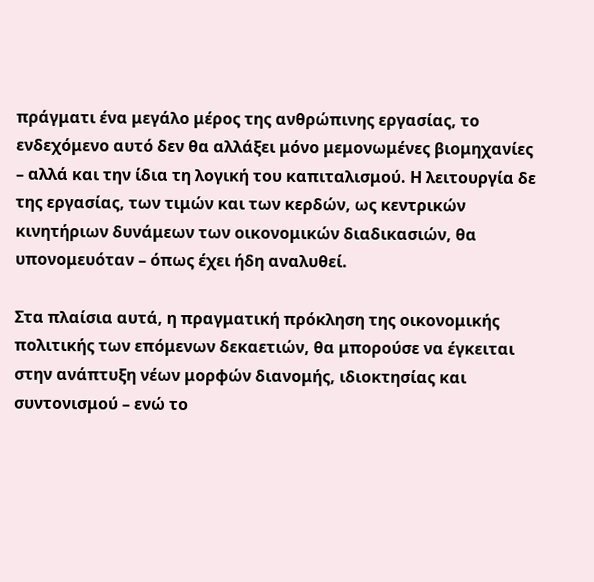πράγματι ένα μεγάλο μέρος της ανθρώπινης εργασίας, το ενδεχόμενο αυτό δεν θα αλλάξει μόνο μεμονωμένες βιομηχανίες – αλλά και την ίδια τη λογική του καπιταλισμού. Η λειτουργία δε της εργασίας, των τιμών και των κερδών, ως κεντρικών κινητήριων δυνάμεων των οικονομικών διαδικασιών, θα υπονομευόταν – όπως έχει ήδη αναλυθεί.

Στα πλαίσια αυτά, η πραγματική πρόκληση της οικονομικής πολιτικής των επόμενων δεκαετιών, θα μπορούσε να έγκειται στην ανάπτυξη νέων μορφών διανομής, ιδιοκτησίας και συντονισμού – ενώ το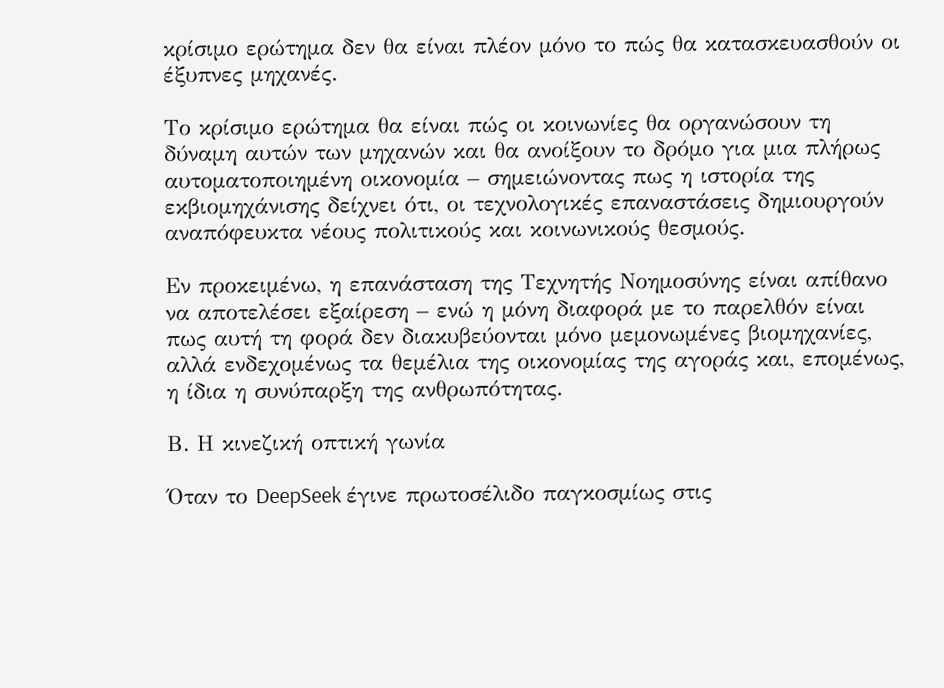κρίσιμο ερώτημα δεν θα είναι πλέον μόνο το πώς θα κατασκευασθούν οι έξυπνες μηχανές.

Το κρίσιμο ερώτημα θα είναι πώς οι κοινωνίες θα οργανώσουν τη δύναμη αυτών των μηχανών και θα ανοίξουν το δρόμο για μια πλήρως αυτοματοποιημένη οικονομία – σημειώνοντας πως η ιστορία της εκβιομηχάνισης δείχνει ότι, οι τεχνολογικές επαναστάσεις δημιουργούν αναπόφευκτα νέους πολιτικούς και κοινωνικούς θεσμούς.

Εν προκειμένω, η επανάσταση της Τεχνητής Νοημοσύνης είναι απίθανο να αποτελέσει εξαίρεση – ενώ η μόνη διαφορά με το παρελθόν είναι πως αυτή τη φορά δεν διακυβεύονται μόνο μεμονωμένες βιομηχανίες, αλλά ενδεχομένως τα θεμέλια της οικονομίας της αγοράς και, επομένως, η ίδια η συνύπαρξη της ανθρωπότητας.

Β. Η κινεζική οπτική γωνία

Όταν το DeepSeek έγινε πρωτοσέλιδο παγκοσμίως στις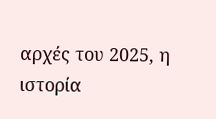αρχές του 2025, η ιστορία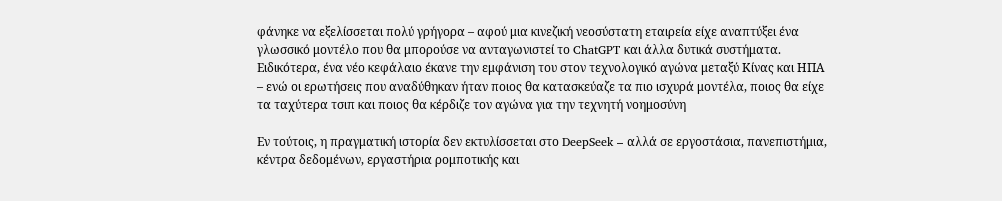φάνηκε να εξελίσσεται πολύ γρήγορα – αφού μια κινεζική νεοσύστατη εταιρεία είχε αναπτύξει ένα γλωσσικό μοντέλο που θα μπορούσε να ανταγωνιστεί το ChatGPT και άλλα δυτικά συστήματα. Ειδικότερα, ένα νέο κεφάλαιο έκανε την εμφάνιση του στον τεχνολογικό αγώνα μεταξύ Κίνας και ΗΠΑ – ενώ οι ερωτήσεις που αναδύθηκαν ήταν ποιος θα κατασκεύαζε τα πιο ισχυρά μοντέλα, ποιος θα είχε τα ταχύτερα τσιπ και ποιος θα κέρδιζε τον αγώνα για την τεχνητή νοημοσύνη

Εν τούτοις, η πραγματική ιστορία δεν εκτυλίσσεται στο DeepSeek – αλλά σε εργοστάσια, πανεπιστήμια, κέντρα δεδομένων, εργαστήρια ρομποτικής και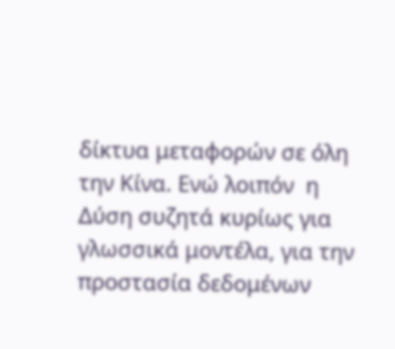δίκτυα μεταφορών σε όλη την Κίνα. Ενώ λοιπόν  η Δύση συζητά κυρίως για γλωσσικά μοντέλα, για την προστασία δεδομένων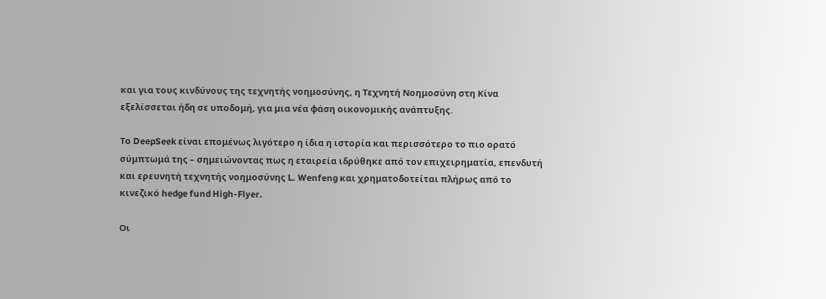και για τους κινδύνους της τεχνητής νοημοσύνης, η Τεχνητή Νοημοσύνη στη Κίνα εξελίσσεται ήδη σε υποδομή, για μια νέα φάση οικονομικής ανάπτυξης.

Το DeepSeek είναι επομένως λιγότερο η ίδια η ιστορία και περισσότερο το πιο ορατό σύμπτωμά της – σημειώνοντας πως η εταιρεία ιδρύθηκε από τον επιχειρηματία, επενδυτή και ερευνητή τεχνητής νοημοσύνης L. Wenfeng και χρηματοδοτείται πλήρως από το κινεζικό hedge fund High-Flyer.

Οι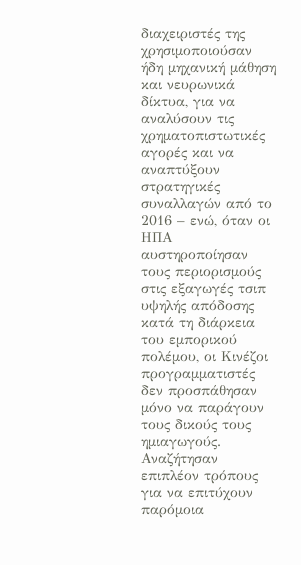διαχειριστές της χρησιμοποιούσαν ήδη μηχανική μάθηση και νευρωνικά δίκτυα, για να αναλύσουν τις χρηματοπιστωτικές αγορές και να αναπτύξουν στρατηγικές συναλλαγών από το 2016 – ενώ, όταν οι ΗΠΑ αυστηροποίησαν τους περιορισμούς στις εξαγωγές τσιπ υψηλής απόδοσης κατά τη διάρκεια του εμπορικού πολέμου, οι Κινέζοι προγραμματιστές δεν προσπάθησαν μόνο να παράγουν τους δικούς τους ημιαγωγούς. Αναζήτησαν επιπλέον τρόπους για να επιτύχουν παρόμοια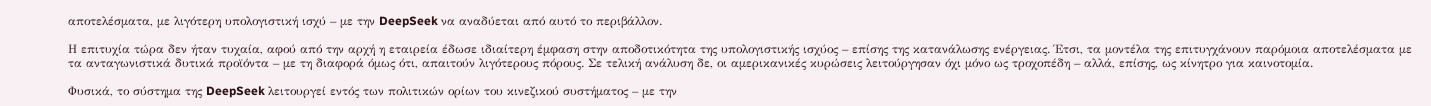αποτελέσματα, με λιγότερη υπολογιστική ισχύ – με την DeepSeek να αναδύεται από αυτό το περιβάλλον.

Η επιτυχία τώρα δεν ήταν τυχαία, αφού από την αρχή η εταιρεία έδωσε ιδιαίτερη έμφαση στην αποδοτικότητα της υπολογιστικής ισχύος – επίσης της κατανάλωσης ενέργειας. Έτσι, τα μοντέλα της επιτυγχάνουν παρόμοια αποτελέσματα με τα ανταγωνιστικά δυτικά προϊόντα – με τη διαφορά όμως ότι, απαιτούν λιγότερους πόρους. Σε τελική ανάλυση δε, οι αμερικανικές κυρώσεις λειτούργησαν όχι μόνο ως τροχοπέδη – αλλά, επίσης, ως κίνητρο για καινοτομία.

Φυσικά, το σύστημα της DeepSeek λειτουργεί εντός των πολιτικών ορίων του κινεζικού συστήματος – με την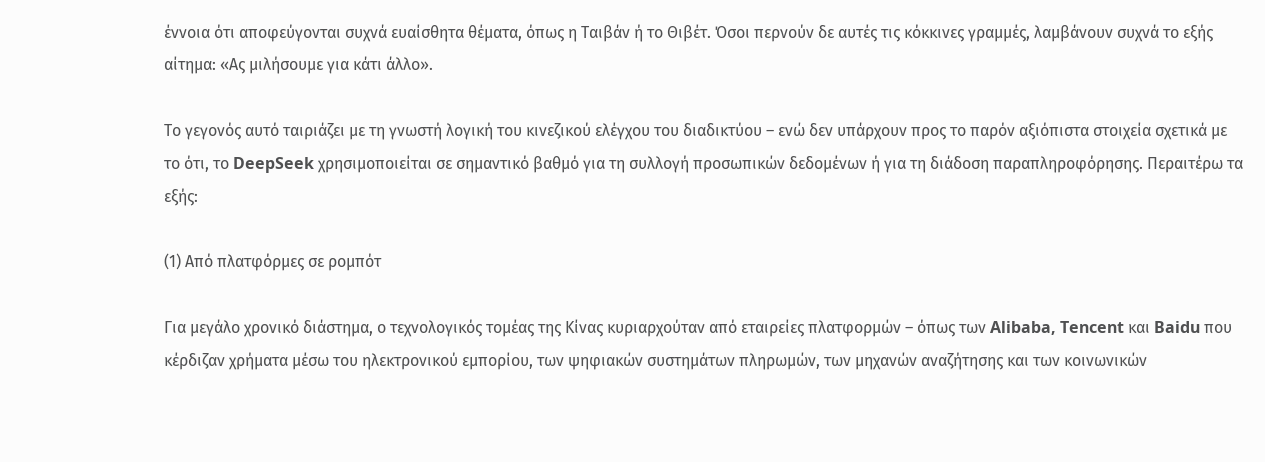έννοια ότι αποφεύγονται συχνά ευαίσθητα θέματα, όπως η Ταιβάν ή το Θιβέτ. Όσοι περνούν δε αυτές τις κόκκινες γραμμές, λαμβάνουν συχνά το εξής αίτημα: «Ας μιλήσουμε για κάτι άλλο».

Το γεγονός αυτό ταιριάζει με τη γνωστή λογική του κινεζικού ελέγχου του διαδικτύου – ενώ δεν υπάρχουν προς το παρόν αξιόπιστα στοιχεία σχετικά με το ότι, το DeepSeek χρησιμοποιείται σε σημαντικό βαθμό για τη συλλογή προσωπικών δεδομένων ή για τη διάδοση παραπληροφόρησης. Περαιτέρω τα εξής:

(1) Από πλατφόρμες σε ρομπότ

Για μεγάλο χρονικό διάστημα, ο τεχνολογικός τομέας της Κίνας κυριαρχούταν από εταιρείες πλατφορμών – όπως των Alibaba, Tencent και Baidu που κέρδιζαν χρήματα μέσω του ηλεκτρονικού εμπορίου, των ψηφιακών συστημάτων πληρωμών, των μηχανών αναζήτησης και των κοινωνικών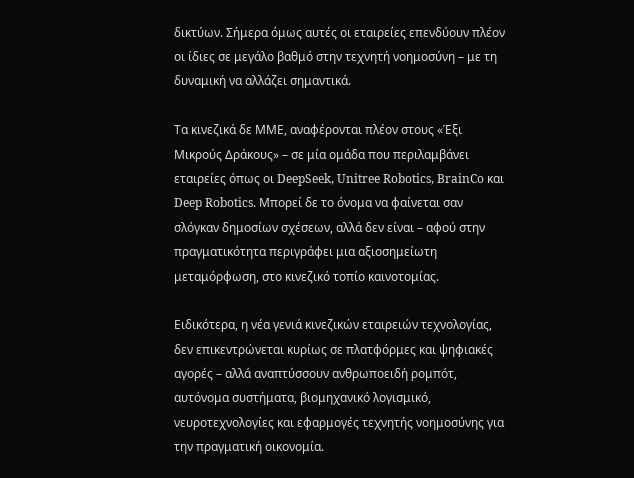δικτύων. Σήμερα όμως αυτές οι εταιρείες επενδύουν πλέον οι ίδιες σε μεγάλο βαθμό στην τεχνητή νοημοσύνη – με τη δυναμική να αλλάζει σημαντικά.

Τα κινεζικά δε ΜΜΕ, αναφέρονται πλέον στους «Έξι Μικρούς Δράκους» – σε μία ομάδα που περιλαμβάνει εταιρείες όπως οι DeepSeek, Unitree Robotics, BrainCo και Deep Robotics. Μπορεί δε το όνομα να φαίνεται σαν σλόγκαν δημοσίων σχέσεων, αλλά δεν είναι – αφού στην πραγματικότητα περιγράφει μια αξιοσημείωτη μεταμόρφωση, στο κινεζικό τοπίο καινοτομίας.

Ειδικότερα, η νέα γενιά κινεζικών εταιρειών τεχνολογίας, δεν επικεντρώνεται κυρίως σε πλατφόρμες και ψηφιακές αγορές – αλλά αναπτύσσουν ανθρωποειδή ρομπότ, αυτόνομα συστήματα, βιομηχανικό λογισμικό, νευροτεχνολογίες και εφαρμογές τεχνητής νοημοσύνης για την πραγματική οικονομία.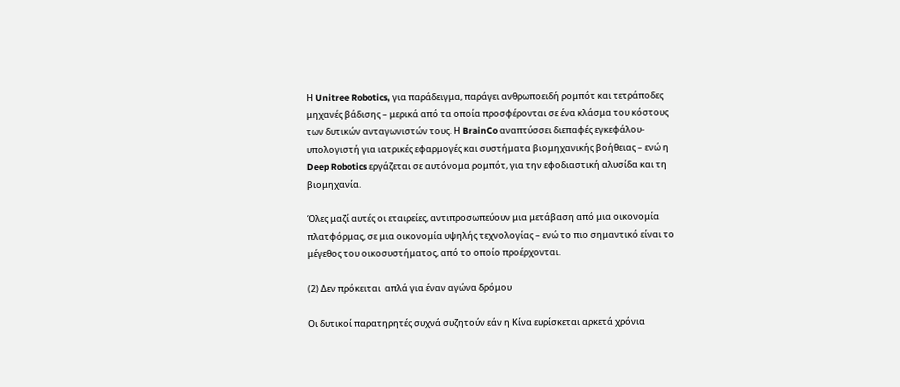Η Unitree Robotics, για παράδειγμα, παράγει ανθρωποειδή ρομπότ και τετράποδες μηχανές βάδισης – μερικά από τα οποία προσφέρονται σε ένα κλάσμα του κόστους των δυτικών ανταγωνιστών τους. Η BrainCo αναπτύσσει διεπαφές εγκεφάλου-υπολογιστή για ιατρικές εφαρμογές και συστήματα βιομηχανικής βοήθειας – ενώ η Deep Robotics εργάζεται σε αυτόνομα ρομπότ, για την εφοδιαστική αλυσίδα και τη βιομηχανία.

Όλες μαζί αυτές οι εταιρείες, αντιπροσωπεύουν μια μετάβαση από μια οικονομία πλατφόρμας, σε μια οικονομία υψηλής τεχνολογίας – ενώ το πιο σημαντικό είναι το μέγεθος του οικοσυστήματος, από το οποίο προέρχονται.

(2) Δεν πρόκειται  απλά για έναν αγώνα δρόμου

Οι δυτικοί παρατηρητές συχνά συζητούν εάν η Κίνα ευρίσκεται αρκετά χρόνια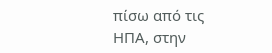πίσω από τις ΗΠΑ, στην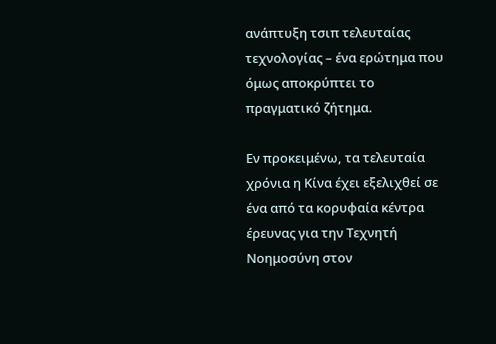ανάπτυξη τσιπ τελευταίας τεχνολογίας – ένα ερώτημα που όμως αποκρύπτει το πραγματικό ζήτημα.

Εν προκειμένω, τα τελευταία χρόνια η Κίνα έχει εξελιχθεί σε ένα από τα κορυφαία κέντρα έρευνας για την Τεχνητή Νοημοσύνη στον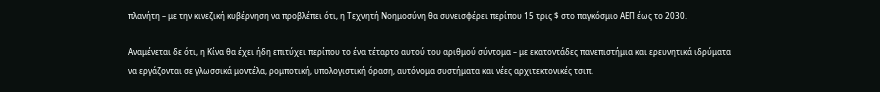πλανήτη – με την κινεζική κυβέρνηση να προβλέπει ότι, η Τεχνητή Νοημοσύνη θα συνεισφέρει περίπου 15 τρις $ στο παγκόσμιο ΑΕΠ έως το 2030.

Αναμένεται δε ότι, η Κίνα θα έχει ήδη επιτύχει περίπου το ένα τέταρτο αυτού του αριθμού σύντομα – με εκατοντάδες πανεπιστήμια και ερευνητικά ιδρύματα να εργάζονται σε γλωσσικά μοντέλα, ρομποτική, υπολογιστική όραση, αυτόνομα συστήματα και νέες αρχιτεκτονικές τσιπ.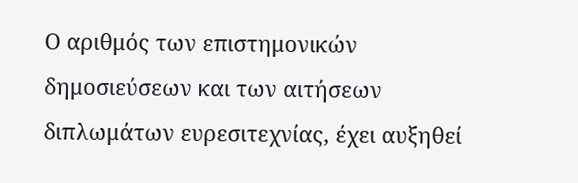Ο αριθμός των επιστημονικών δημοσιεύσεων και των αιτήσεων διπλωμάτων ευρεσιτεχνίας, έχει αυξηθεί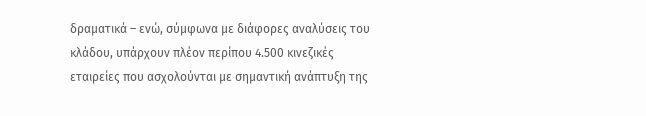δραματικά – ενώ, σύμφωνα με διάφορες αναλύσεις του κλάδου, υπάρχουν πλέον περίπου 4.500 κινεζικές εταιρείες που ασχολούνται με σημαντική ανάπτυξη της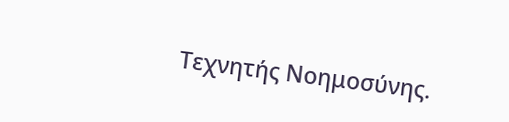Τεχνητής Νοημοσύνης.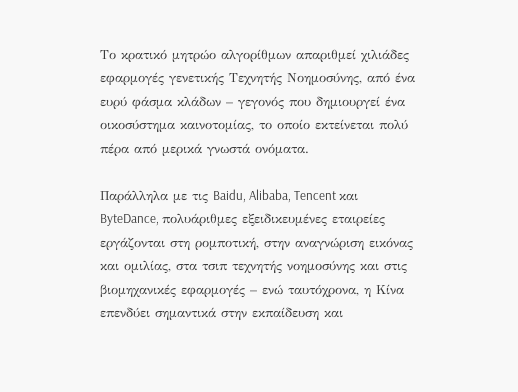Το κρατικό μητρώο αλγορίθμων απαριθμεί χιλιάδες εφαρμογές γενετικής Τεχνητής Νοημοσύνης, από ένα ευρύ φάσμα κλάδων – γεγονός που δημιουργεί ένα οικοσύστημα καινοτομίας, το οποίο εκτείνεται πολύ πέρα από μερικά γνωστά ονόματα.

Παράλληλα με τις Baidu, Alibaba, Tencent και ByteDance, πολυάριθμες εξειδικευμένες εταιρείες εργάζονται στη ρομποτική, στην αναγνώριση εικόνας και ομιλίας, στα τσιπ τεχνητής νοημοσύνης και στις βιομηχανικές εφαρμογές – ενώ ταυτόχρονα, η Κίνα επενδύει σημαντικά στην εκπαίδευση και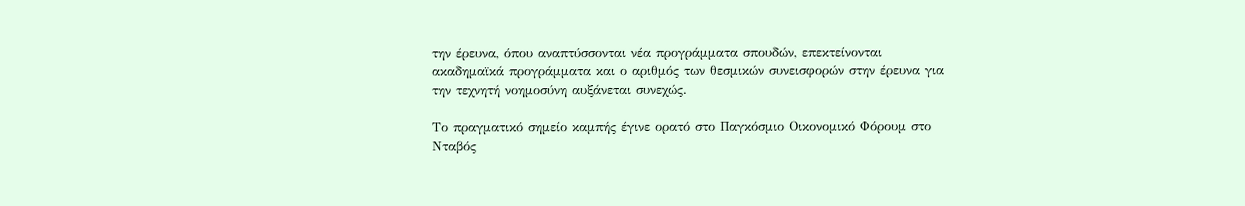την έρευνα, όπου αναπτύσσονται νέα προγράμματα σπουδών, επεκτείνονται ακαδημαϊκά προγράμματα και ο αριθμός των θεσμικών συνεισφορών στην έρευνα για την τεχνητή νοημοσύνη αυξάνεται συνεχώς.

Το πραγματικό σημείο καμπής έγινε ορατό στο Παγκόσμιο Οικονομικό Φόρουμ στο Νταβός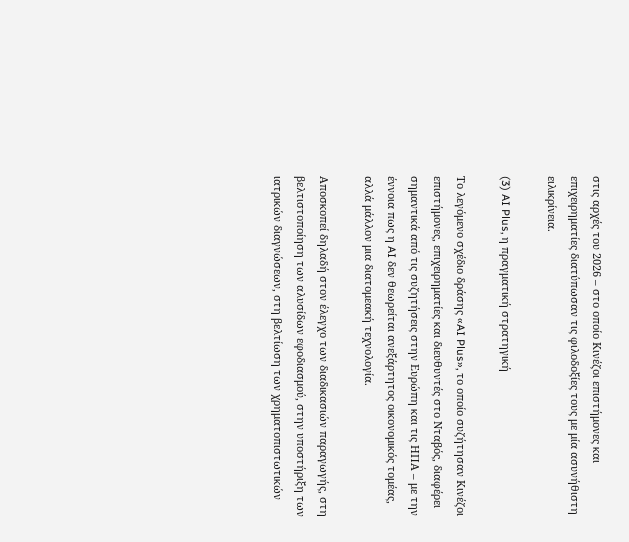στις αρχές του 2026 – στο οποίο Κινέζοι επιστήμονες και επιχειρηματίες διατύπωσαν τις φιλοδοξίες τους με μία ασυνήθιστη ειλικρίνεια.

(3) AI Plus, η πραγματική στρατηγική

Το λεγόμενο σχέδιο δράσης «AI Plus», το οποίο συζήτησαν Κινέζοι επιστήμονες, επιχειρηματίες και διευθυντές στο Νταβός, διαφέρει σημαντικά από τις συζητήσεις στην Ευρώπη και τις ΗΠΑ – με την έννοια πως η AI δεν θεωρείται ανεξάρτητος οικονομικός τομέας, αλλά μάλλον μια διατομεακή τεχνολογία.

Αποσκοπεί δηλαδή στον έλεγχο των διαδικασιών παραγωγής, στη βελτιστοποίηση των αλυσίδων εφοδιασμού, στην υποστήριξη των ιατρικών διαγνώσεων, στη βελτίωση των χρηματοπιστωτικών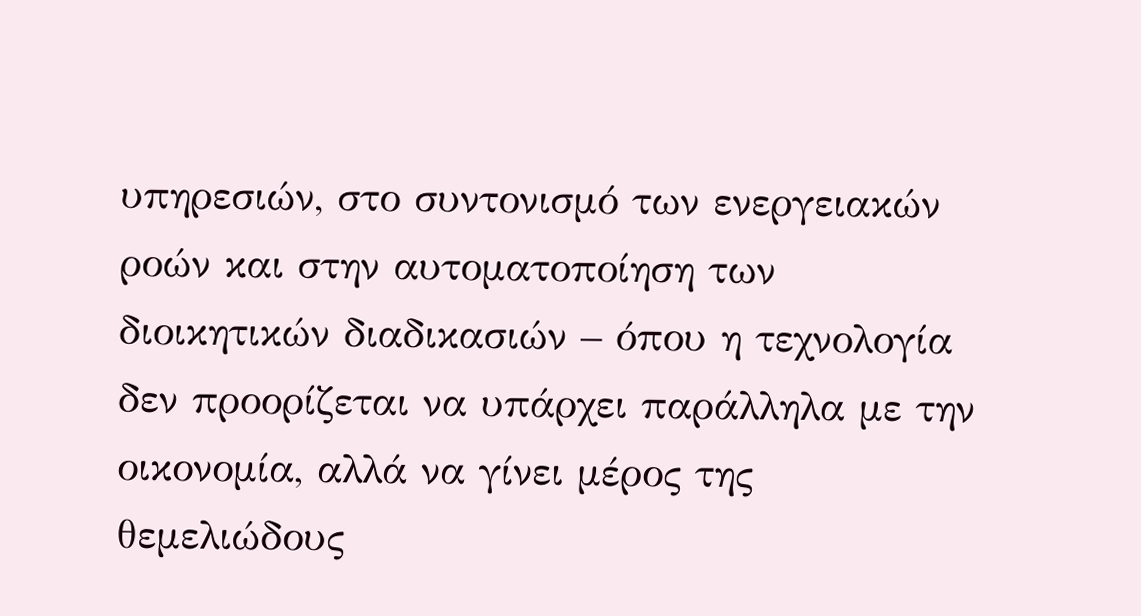υπηρεσιών, στο συντονισμό των ενεργειακών ροών και στην αυτοματοποίηση των διοικητικών διαδικασιών – όπου η τεχνολογία δεν προορίζεται να υπάρχει παράλληλα με την οικονομία, αλλά να γίνει μέρος της θεμελιώδους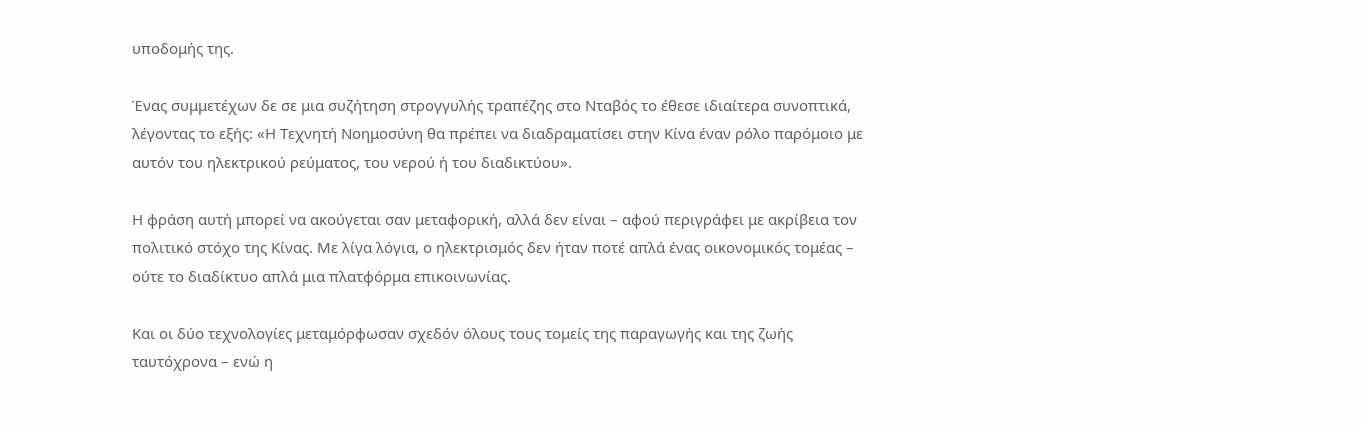υποδομής της.

Ένας συμμετέχων δε σε μια συζήτηση στρογγυλής τραπέζης στο Νταβός το έθεσε ιδιαίτερα συνοπτικά, λέγοντας το εξής: «Η Τεχνητή Νοημοσύνη θα πρέπει να διαδραματίσει στην Κίνα έναν ρόλο παρόμοιο με αυτόν του ηλεκτρικού ρεύματος, του νερού ή του διαδικτύου».

Η φράση αυτή μπορεί να ακούγεται σαν μεταφορική, αλλά δεν είναι – αφού περιγράφει με ακρίβεια τον πολιτικό στόχο της Κίνας. Με λίγα λόγια, ο ηλεκτρισμός δεν ήταν ποτέ απλά ένας οικονομικός τομέας – ούτε το διαδίκτυο απλά μια πλατφόρμα επικοινωνίας.

Και οι δύο τεχνολογίες μεταμόρφωσαν σχεδόν όλους τους τομείς της παραγωγής και της ζωής ταυτόχρονα – ενώ η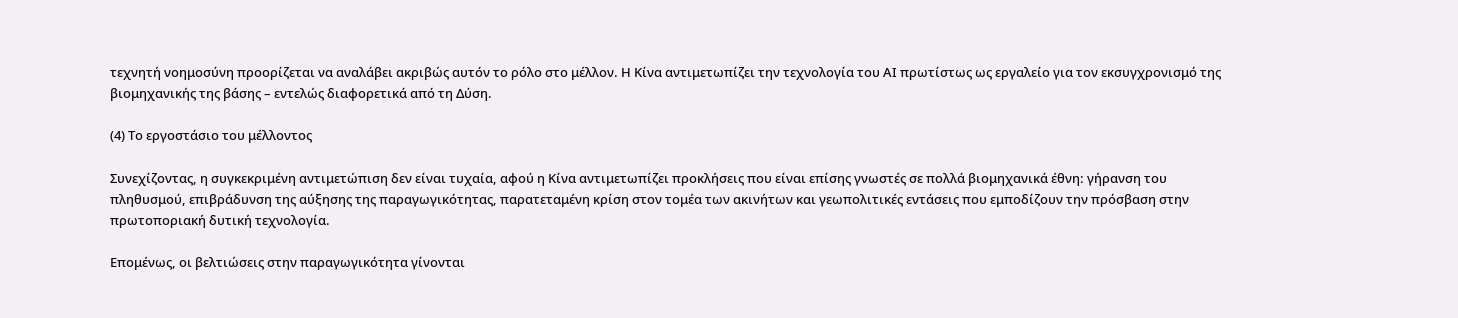τεχνητή νοημοσύνη προορίζεται να αναλάβει ακριβώς αυτόν το ρόλο στο μέλλον. Η Κίνα αντιμετωπίζει την τεχνολογία του ΑΙ πρωτίστως ως εργαλείο για τον εκσυγχρονισμό της βιομηχανικής της βάσης – εντελώς διαφορετικά από τη Δύση.

(4) Το εργοστάσιο του μέλλοντος

Συνεχίζοντας, η συγκεκριμένη αντιμετώπιση δεν είναι τυχαία, αφού η Κίνα αντιμετωπίζει προκλήσεις που είναι επίσης γνωστές σε πολλά βιομηχανικά έθνη: γήρανση του πληθυσμού, επιβράδυνση της αύξησης της παραγωγικότητας, παρατεταμένη κρίση στον τομέα των ακινήτων και γεωπολιτικές εντάσεις που εμποδίζουν την πρόσβαση στην πρωτοποριακή δυτική τεχνολογία.

Επομένως, οι βελτιώσεις στην παραγωγικότητα γίνονται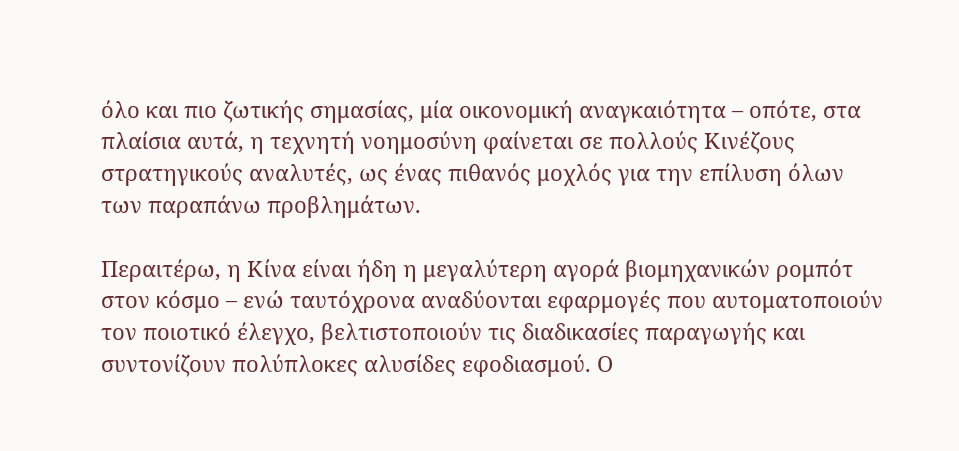όλο και πιο ζωτικής σημασίας, μία οικονομική αναγκαιότητα – οπότε, στα πλαίσια αυτά, η τεχνητή νοημοσύνη φαίνεται σε πολλούς Κινέζους στρατηγικούς αναλυτές, ως ένας πιθανός μοχλός για την επίλυση όλων των παραπάνω προβλημάτων.

Περαιτέρω, η Κίνα είναι ήδη η μεγαλύτερη αγορά βιομηχανικών ρομπότ στον κόσμο – ενώ ταυτόχρονα αναδύονται εφαρμογές που αυτοματοποιούν τον ποιοτικό έλεγχο, βελτιστοποιούν τις διαδικασίες παραγωγής και συντονίζουν πολύπλοκες αλυσίδες εφοδιασμού. Ο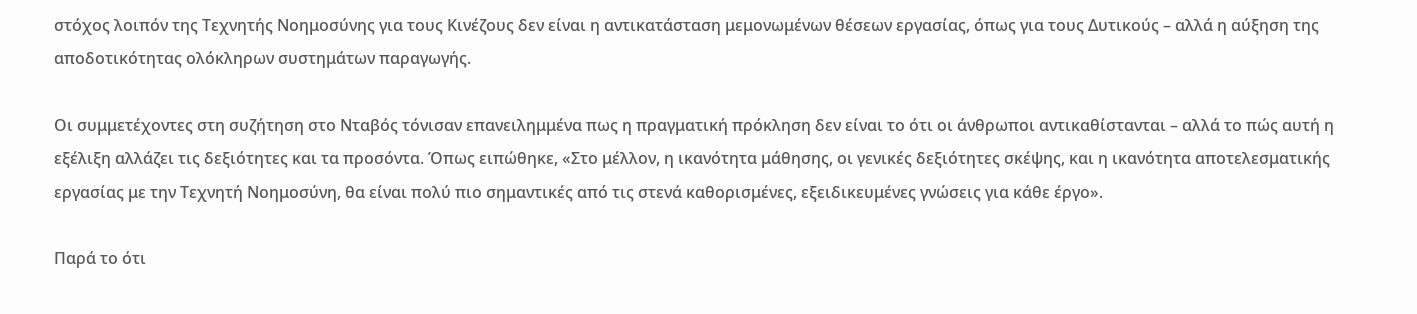στόχος λοιπόν της Τεχνητής Νοημοσύνης για τους Κινέζους δεν είναι η αντικατάσταση μεμονωμένων θέσεων εργασίας, όπως για τους Δυτικούς – αλλά η αύξηση της αποδοτικότητας ολόκληρων συστημάτων παραγωγής.

Οι συμμετέχοντες στη συζήτηση στο Νταβός τόνισαν επανειλημμένα πως η πραγματική πρόκληση δεν είναι το ότι οι άνθρωποι αντικαθίστανται – αλλά το πώς αυτή η εξέλιξη αλλάζει τις δεξιότητες και τα προσόντα. Όπως ειπώθηκε, «Στο μέλλον, η ικανότητα μάθησης, οι γενικές δεξιότητες σκέψης, και η ικανότητα αποτελεσματικής εργασίας με την Τεχνητή Νοημοσύνη, θα είναι πολύ πιο σημαντικές από τις στενά καθορισμένες, εξειδικευμένες γνώσεις για κάθε έργο».

Παρά το ότι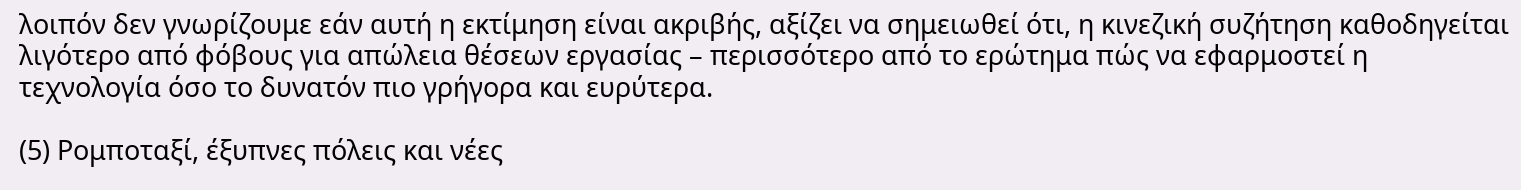λοιπόν δεν γνωρίζουμε εάν αυτή η εκτίμηση είναι ακριβής, αξίζει να σημειωθεί ότι, η κινεζική συζήτηση καθοδηγείται λιγότερο από φόβους για απώλεια θέσεων εργασίας – περισσότερο από το ερώτημα πώς να εφαρμοστεί η τεχνολογία όσο το δυνατόν πιο γρήγορα και ευρύτερα.

(5) Ρομποταξί, έξυπνες πόλεις και νέες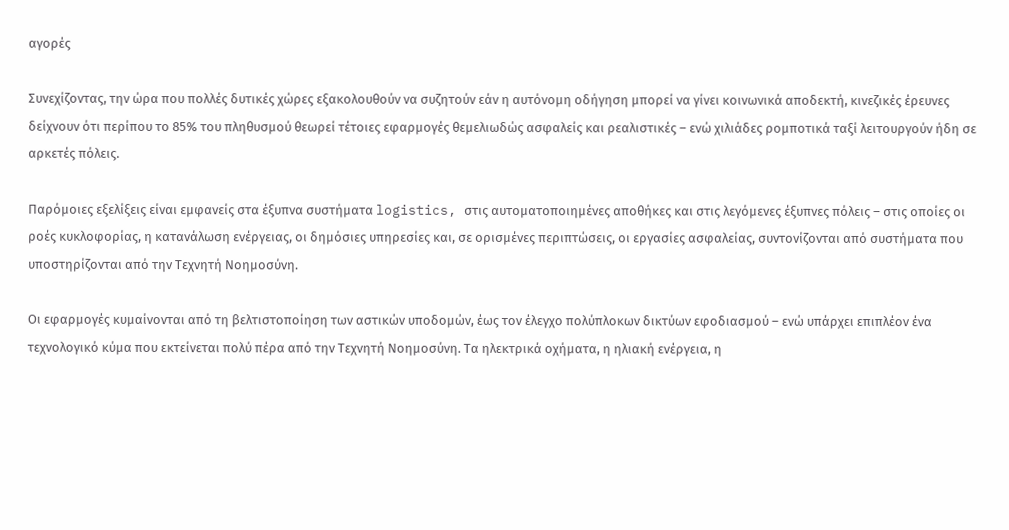αγορές

Συνεχίζοντας, την ώρα που πολλές δυτικές χώρες εξακολουθούν να συζητούν εάν η αυτόνομη οδήγηση μπορεί να γίνει κοινωνικά αποδεκτή, κινεζικές έρευνες δείχνουν ότι περίπου το 85% του πληθυσμού θεωρεί τέτοιες εφαρμογές θεμελιωδώς ασφαλείς και ρεαλιστικές – ενώ χιλιάδες ρομποτικά ταξί λειτουργούν ήδη σε αρκετές πόλεις.

Παρόμοιες εξελίξεις είναι εμφανείς στα έξυπνα συστήματα logistics, στις αυτοματοποιημένες αποθήκες και στις λεγόμενες έξυπνες πόλεις – στις οποίες οι ροές κυκλοφορίας, η κατανάλωση ενέργειας, οι δημόσιες υπηρεσίες και, σε ορισμένες περιπτώσεις, οι εργασίες ασφαλείας, συντονίζονται από συστήματα που υποστηρίζονται από την Τεχνητή Νοημοσύνη.

Οι εφαρμογές κυμαίνονται από τη βελτιστοποίηση των αστικών υποδομών, έως τον έλεγχο πολύπλοκων δικτύων εφοδιασμού – ενώ υπάρχει επιπλέον ένα τεχνολογικό κύμα που εκτείνεται πολύ πέρα από την Τεχνητή Νοημοσύνη. Τα ηλεκτρικά οχήματα, η ηλιακή ενέργεια, η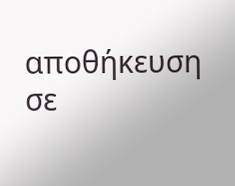αποθήκευση σε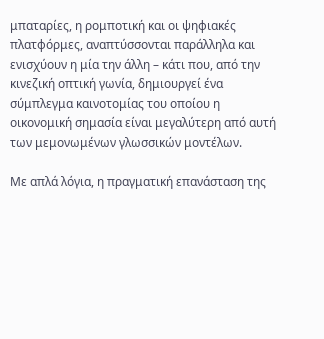μπαταρίες, η ρομποτική και οι ψηφιακές πλατφόρμες, αναπτύσσονται παράλληλα και ενισχύουν η μία την άλλη – κάτι που, από την κινεζική οπτική γωνία, δημιουργεί ένα σύμπλεγμα καινοτομίας του οποίου η οικονομική σημασία είναι μεγαλύτερη από αυτή των μεμονωμένων γλωσσικών μοντέλων.

Με απλά λόγια, η πραγματική επανάσταση της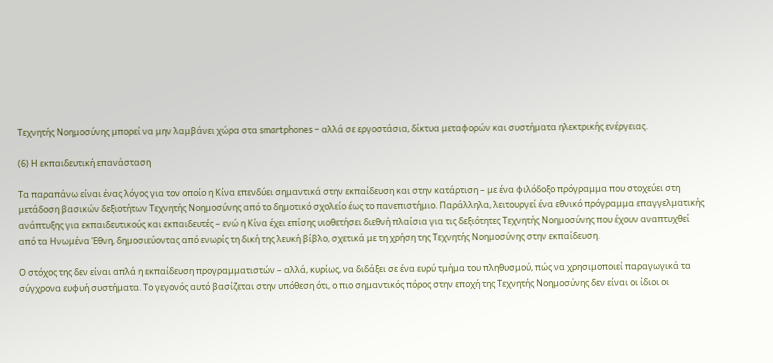Τεχνητής Νοημοσύνης μπορεί να μην λαμβάνει χώρα στα smartphones – αλλά σε εργοστάσια, δίκτυα μεταφορών και συστήματα ηλεκτρικής ενέργειας.

(6) Η εκπαιδευτική επανάσταση

Τα παραπάνω είναι ένας λόγος για τον οποίο η Κίνα επενδύει σημαντικά στην εκπαίδευση και στην κατάρτιση – με ένα φιλόδοξο πρόγραμμα που στοχεύει στη μετάδοση βασικών δεξιοτήτων Τεχνητής Νοημοσύνης από το δημοτικό σχολείο έως το πανεπιστήμιο. Παράλληλα, λειτουργεί ένα εθνικό πρόγραμμα επαγγελματικής ανάπτυξης για εκπαιδευτικούς και εκπαιδευτές – ενώ η Κίνα έχει επίσης υιοθετήσει διεθνή πλαίσια για τις δεξιότητες Τεχνητής Νοημοσύνης που έχουν αναπτυχθεί από τα Ηνωμένα Έθνη, δημοσιεύοντας από ενωρίς τη δική της λευκή βίβλο, σχετικά με τη χρήση της Τεχνητής Νοημοσύνης στην εκπαίδευση.

Ο στόχος της δεν είναι απλά η εκπαίδευση προγραμματιστών – αλλά, κυρίως, να διδάξει σε ένα ευρύ τμήμα του πληθυσμού, πώς να χρησιμοποιεί παραγωγικά τα σύγχρονα ευφυή συστήματα. Το γεγονός αυτό βασίζεται στην υπόθεση ότι, ο πιο σημαντικός πόρος στην εποχή της Τεχνητής Νοημοσύνης δεν είναι οι ίδιοι οι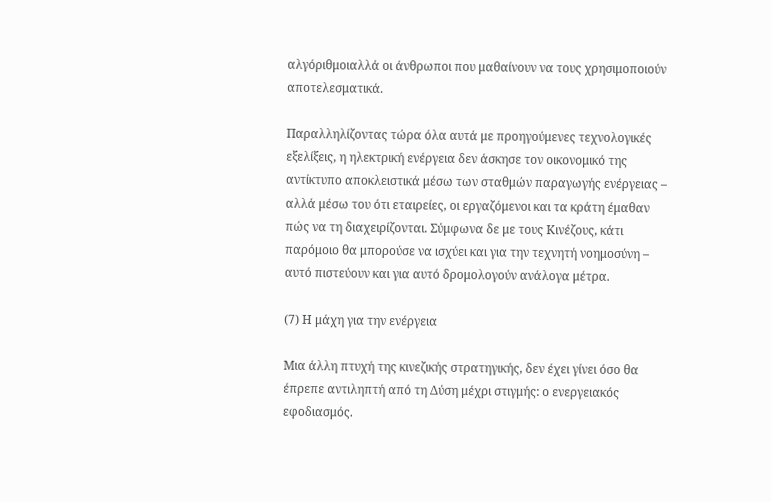αλγόριθμοιαλλά οι άνθρωποι που μαθαίνουν να τους χρησιμοποιούν αποτελεσματικά.

Παραλληλίζοντας τώρα όλα αυτά με προηγούμενες τεχνολογικές εξελίξεις, η ηλεκτρική ενέργεια δεν άσκησε τον οικονομικό της αντίκτυπο αποκλειστικά μέσω των σταθμών παραγωγής ενέργειας – αλλά μέσω του ότι εταιρείες, οι εργαζόμενοι και τα κράτη έμαθαν πώς να τη διαχειρίζονται. Σύμφωνα δε με τους Κινέζους, κάτι παρόμοιο θα μπορούσε να ισχύει και για την τεχνητή νοημοσύνη – αυτό πιστεύουν και για αυτό δρομολογούν ανάλογα μέτρα.

(7) Η μάχη για την ενέργεια

Μια άλλη πτυχή της κινεζικής στρατηγικής, δεν έχει γίνει όσο θα έπρεπε αντιληπτή από τη Δύση μέχρι στιγμής: ο ενεργειακός εφοδιασμός.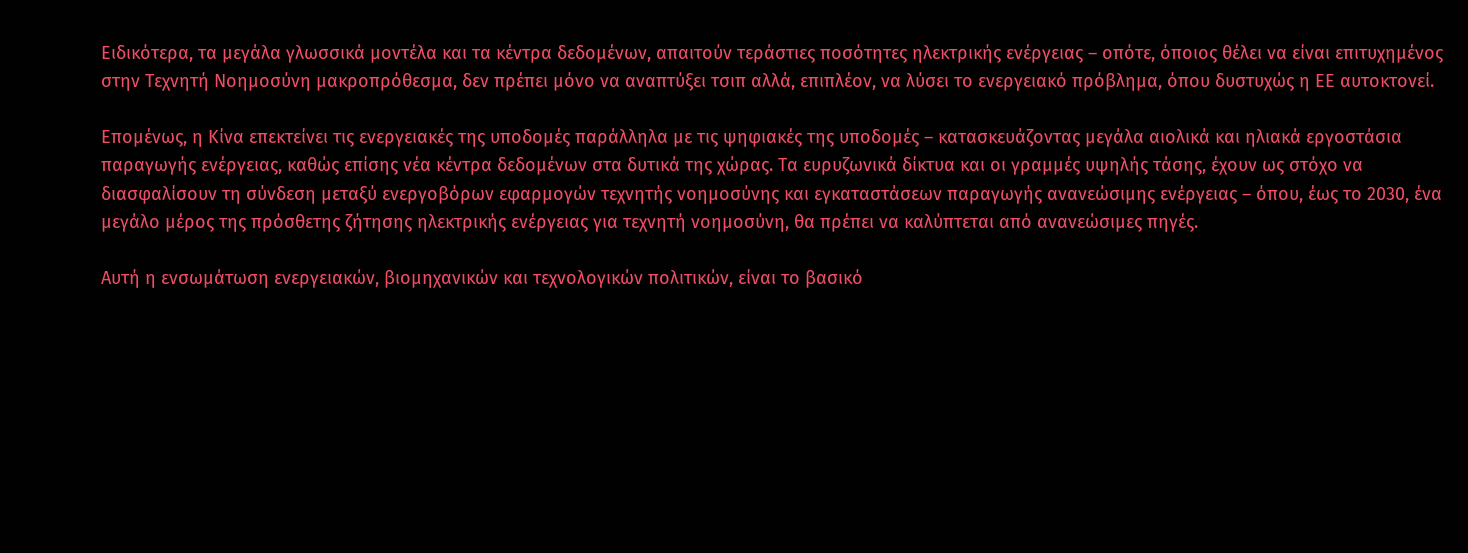Ειδικότερα, τα μεγάλα γλωσσικά μοντέλα και τα κέντρα δεδομένων, απαιτούν τεράστιες ποσότητες ηλεκτρικής ενέργειας – οπότε, όποιος θέλει να είναι επιτυχημένος στην Τεχνητή Νοημοσύνη μακροπρόθεσμα, δεν πρέπει μόνο να αναπτύξει τσιπ αλλά, επιπλέον, να λύσει το ενεργειακό πρόβλημα, όπου δυστυχώς η ΕΕ αυτοκτονεί.

Επομένως, η Κίνα επεκτείνει τις ενεργειακές της υποδομές παράλληλα με τις ψηφιακές της υποδομές – κατασκευάζοντας μεγάλα αιολικά και ηλιακά εργοστάσια παραγωγής ενέργειας, καθώς επίσης νέα κέντρα δεδομένων στα δυτικά της χώρας. Τα ευρυζωνικά δίκτυα και οι γραμμές υψηλής τάσης, έχουν ως στόχο να διασφαλίσουν τη σύνδεση μεταξύ ενεργοβόρων εφαρμογών τεχνητής νοημοσύνης και εγκαταστάσεων παραγωγής ανανεώσιμης ενέργειας – όπου, έως το 2030, ένα μεγάλο μέρος της πρόσθετης ζήτησης ηλεκτρικής ενέργειας για τεχνητή νοημοσύνη, θα πρέπει να καλύπτεται από ανανεώσιμες πηγές.

Αυτή η ενσωμάτωση ενεργειακών, βιομηχανικών και τεχνολογικών πολιτικών, είναι το βασικό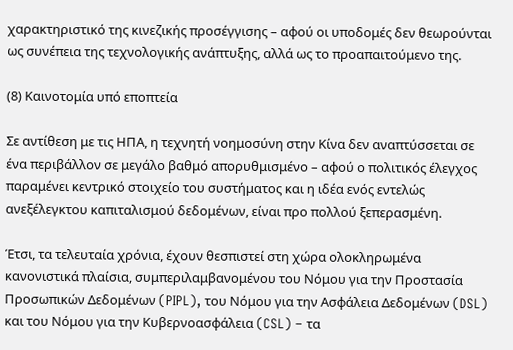χαρακτηριστικό της κινεζικής προσέγγισης – αφού οι υποδομές δεν θεωρούνται ως συνέπεια της τεχνολογικής ανάπτυξης, αλλά ως το προαπαιτούμενο της.

(8) Καινοτομία υπό εποπτεία

Σε αντίθεση με τις ΗΠΑ, η τεχνητή νοημοσύνη στην Κίνα δεν αναπτύσσεται σε ένα περιβάλλον σε μεγάλο βαθμό απορυθμισμένο – αφού ο πολιτικός έλεγχος παραμένει κεντρικό στοιχείο του συστήματος και η ιδέα ενός εντελώς ανεξέλεγκτου καπιταλισμού δεδομένων, είναι προ πολλού ξεπερασμένη.

Έτσι, τα τελευταία χρόνια, έχουν θεσπιστεί στη χώρα ολοκληρωμένα κανονιστικά πλαίσια, συμπεριλαμβανομένου του Νόμου για την Προστασία Προσωπικών Δεδομένων (PIPL), του Νόμου για την Ασφάλεια Δεδομένων (DSL) και του Νόμου για την Κυβερνοασφάλεια (CSL) – τα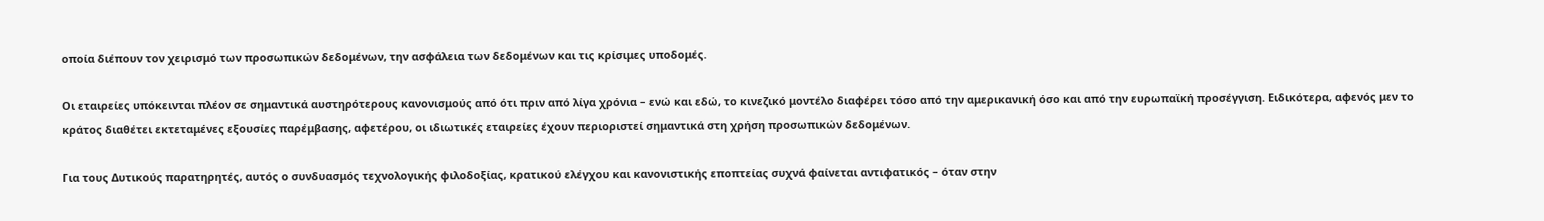οποία διέπουν τον χειρισμό των προσωπικών δεδομένων, την ασφάλεια των δεδομένων και τις κρίσιμες υποδομές.

Οι εταιρείες υπόκεινται πλέον σε σημαντικά αυστηρότερους κανονισμούς από ότι πριν από λίγα χρόνια – ενώ και εδώ, το κινεζικό μοντέλο διαφέρει τόσο από την αμερικανική όσο και από την ευρωπαϊκή προσέγγιση. Ειδικότερα, αφενός μεν το κράτος διαθέτει εκτεταμένες εξουσίες παρέμβασης, αφετέρου, οι ιδιωτικές εταιρείες έχουν περιοριστεί σημαντικά στη χρήση προσωπικών δεδομένων.

Για τους Δυτικούς παρατηρητές, αυτός ο συνδυασμός τεχνολογικής φιλοδοξίας, κρατικού ελέγχου και κανονιστικής εποπτείας συχνά φαίνεται αντιφατικός – όταν στην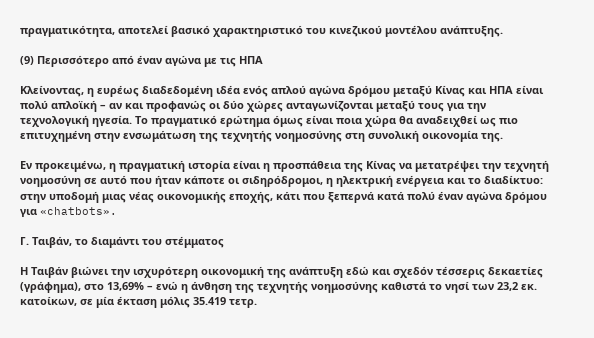πραγματικότητα, αποτελεί βασικό χαρακτηριστικό του κινεζικού μοντέλου ανάπτυξης.

(9) Περισσότερο από έναν αγώνα με τις ΗΠΑ

Κλείνοντας, η ευρέως διαδεδομένη ιδέα ενός απλού αγώνα δρόμου μεταξύ Κίνας και ΗΠΑ είναι πολύ απλοϊκή – αν και προφανώς οι δύο χώρες ανταγωνίζονται μεταξύ τους για την τεχνολογική ηγεσία. Το πραγματικό ερώτημα όμως είναι ποια χώρα θα αναδειχθεί ως πιο επιτυχημένη στην ενσωμάτωση της τεχνητής νοημοσύνης στη συνολική οικονομία της.

Εν προκειμένω, η πραγματική ιστορία είναι η προσπάθεια της Κίνας να μετατρέψει την τεχνητή νοημοσύνη σε αυτό που ήταν κάποτε οι σιδηρόδρομοι, η ηλεκτρική ενέργεια και το διαδίκτυο: στην υποδομή μιας νέας οικονομικής εποχής, κάτι που ξεπερνά κατά πολύ έναν αγώνα δρόμου για «chatbots».

Γ. Ταιβάν, το διαμάντι του στέμματος

Η Ταιβάν βιώνει την ισχυρότερη οικονομική της ανάπτυξη εδώ και σχεδόν τέσσερις δεκαετίες (γράφημα), στο 13,69% – ενώ η άνθηση της τεχνητής νοημοσύνης καθιστά το νησί των 23,2 εκ. κατοίκων, σε μία έκταση μόλις 35.419 τετρ.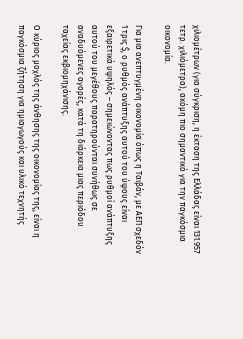χιλιομέτρων (για σύγκριση, η έκταση της Ελλάδας είναι 131.957 τετρ. χιλιόμετρα), ακόμη πιο σημαντικό για την παγκόσμια οικονομία.

Για μια ανεπτυγμένη οικονομία όπως η Ταιβάν, με ΑΕΠ σχεδόν 1 τρις $, ο ρυθμός ανάπτυξης αυτού του ύψους είναι εξαιρετικά υψηλός – σημειώνοντας πως ρυθμοί ανάπτυξης αυτού του μεγέθους παρατηρούνται συνήθως σε αναδυόμενες αγορές, κατά τη διάρκεια μιας περιόδου ταχείας εκβιομηχάνισης.

Ο κύριος μοχλός της άνθησης της οικονομίας της, είναι η παγκόσμια ζήτηση για ημιαγωγούς και υλικό τεχνητής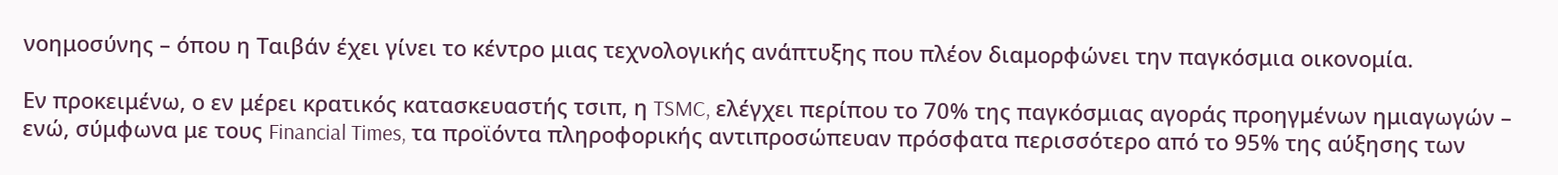νοημοσύνης – όπου η Ταιβάν έχει γίνει το κέντρο μιας τεχνολογικής ανάπτυξης που πλέον διαμορφώνει την παγκόσμια οικονομία.

Εν προκειμένω, ο εν μέρει κρατικός κατασκευαστής τσιπ, η TSMC, ελέγχει περίπου το 70% της παγκόσμιας αγοράς προηγμένων ημιαγωγών – ενώ, σύμφωνα με τους Financial Times, τα προϊόντα πληροφορικής αντιπροσώπευαν πρόσφατα περισσότερο από το 95% της αύξησης των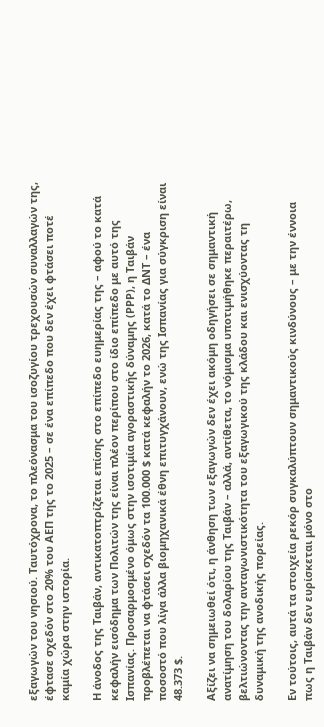εξαγωγών του νησιού. Ταυτόχρονα, το πλεόνασμα του ισοζυγίου τρεχουσών συναλλαγών της, έφτασε σχεδόν στο 20% του ΑΕΠ της το 2025 – σε ένα επίπεδο που δεν έχει φτάσει ποτέ καμία χώρα στην ιστορία.

Η άνοδος της Ταιβάν, αντικατοπτρίζεται επίσης στο επίπεδο ευημερίας της – αφού το κατά κεφαλήν εισόδημα των Πολιτών της είναι πλέον περίπου στο ίδιο επίπεδο με αυτό της Ισπανίας. Προσαρμοσμένο όμως στην ισοτιμία αγοραστικής δύναμης (ΡΡΡ), η Ταιβάν προβλέπεται να φτάσει σχεδόν τα 100.000 $ κατά κεφαλήν το 2026, κατά το ΔΝΤ – ένα ποσοστό που λίγα άλλα βιομηχανικά έθνη επιτυγχάνουν, ενώ της Ισπανίας για σύγκριση είναι 48.373 $.

Αξίζει να σημειωθεί ότι, η άνθηση των εξαγωγών δεν έχει ακόμη οδηγήσει σε σημαντική ανατίμηση του δολαρίου της Ταιβάν – αλλά, αντίθετα, το νόμισμα υποτιμήθηκε περαιτέρω, βελτιώνοντας την ανταγωνιστικότητα του εξαγωγικού της κλάδου και ενισχύοντας τη δυναμική της ανοδικής πορείας.

Εν τούτοις, αυτά τα στοιχεία ρεκόρ συγκαλύπτουν σημαντικούς κινδύνους – με την έννοια πως η Ταιβάν δεν ευρίσκεται μόνο στο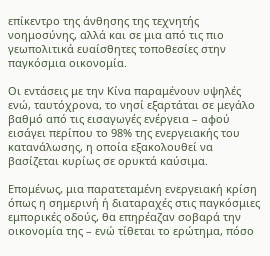επίκεντρο της άνθησης της τεχνητής νοημοσύνης, αλλά και σε μια από τις πιο γεωπολιτικά ευαίσθητες τοποθεσίες στην παγκόσμια οικονομία.

Οι εντάσεις με την Κίνα παραμένουν υψηλές ενώ, ταυτόχρονα, το νησί εξαρτάται σε μεγάλο βαθμό από τις εισαγωγές ενέργεια – αφού εισάγει περίπου το 98% της ενεργειακής του κατανάλωσης, η οποία εξακολουθεί να βασίζεται κυρίως σε ορυκτά καύσιμα.

Επομένως, μια παρατεταμένη ενεργειακή κρίση όπως η σημερινή ή διαταραχές στις παγκόσμιες εμπορικές οδούς, θα επηρέαζαν σοβαρά την οικονομία της – ενώ τίθεται το ερώτημα, πόσο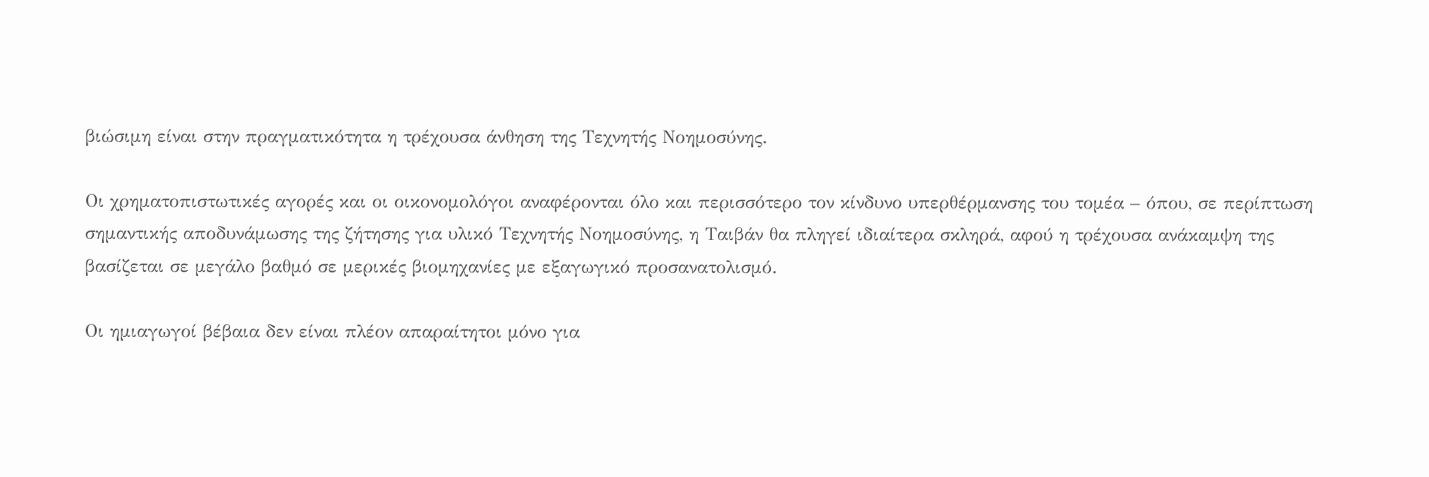βιώσιμη είναι στην πραγματικότητα η τρέχουσα άνθηση της Τεχνητής Νοημοσύνης.

Οι χρηματοπιστωτικές αγορές και οι οικονομολόγοι αναφέρονται όλο και περισσότερο τον κίνδυνο υπερθέρμανσης του τομέα – όπου, σε περίπτωση σημαντικής αποδυνάμωσης της ζήτησης για υλικό Τεχνητής Νοημοσύνης, η Ταιβάν θα πληγεί ιδιαίτερα σκληρά, αφού η τρέχουσα ανάκαμψη της βασίζεται σε μεγάλο βαθμό σε μερικές βιομηχανίες με εξαγωγικό προσανατολισμό.

Οι ημιαγωγοί βέβαια δεν είναι πλέον απαραίτητοι μόνο για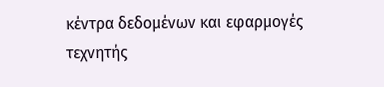κέντρα δεδομένων και εφαρμογές τεχνητής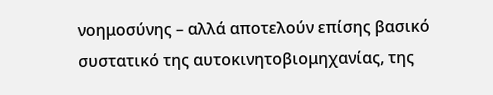νοημοσύνης – αλλά αποτελούν επίσης βασικό συστατικό της αυτοκινητοβιομηχανίας, της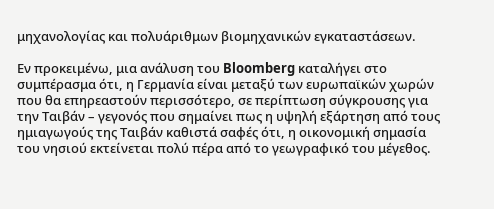μηχανολογίας και πολυάριθμων βιομηχανικών εγκαταστάσεων.

Εν προκειμένω, μια ανάλυση του Bloomberg καταλήγει στο συμπέρασμα ότι, η Γερμανία είναι μεταξύ των ευρωπαϊκών χωρών που θα επηρεαστούν περισσότερο, σε περίπτωση σύγκρουσης για την Ταιβάν – γεγονός που σημαίνει πως η υψηλή εξάρτηση από τους ημιαγωγούς της Ταιβάν καθιστά σαφές ότι, η οικονομική σημασία του νησιού εκτείνεται πολύ πέρα από το γεωγραφικό του μέγεθος.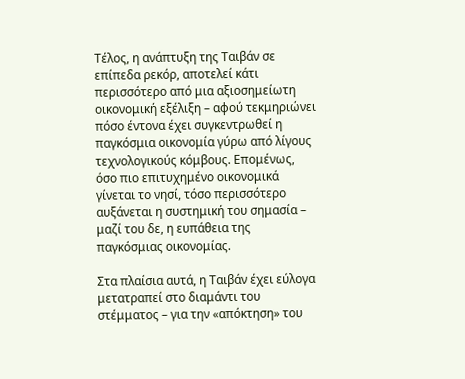Τέλος, η ανάπτυξη της Ταιβάν σε επίπεδα ρεκόρ, αποτελεί κάτι περισσότερο από μια αξιοσημείωτη οικονομική εξέλιξη – αφού τεκμηριώνει πόσο έντονα έχει συγκεντρωθεί η παγκόσμια οικονομία γύρω από λίγους τεχνολογικούς κόμβους. Επομένως, όσο πιο επιτυχημένο οικονομικά γίνεται το νησί, τόσο περισσότερο αυξάνεται η συστημική του σημασία – μαζί του δε, η ευπάθεια της παγκόσμιας οικονομίας.

Στα πλαίσια αυτά, η Ταιβάν έχει εύλογα μετατραπεί στο διαμάντι του στέμματος – για την «απόκτηση» του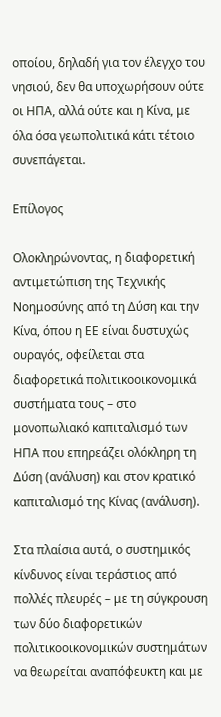οποίου, δηλαδή για τον έλεγχο του νησιού, δεν θα υποχωρήσουν ούτε οι ΗΠΑ, αλλά ούτε και η Κίνα, με όλα όσα γεωπολιτικά κάτι τέτοιο συνεπάγεται.

Επίλογος

Ολοκληρώνοντας, η διαφορετική αντιμετώπιση της Τεχνικής Νοημοσύνης από τη Δύση και την Κίνα, όπου η ΕΕ είναι δυστυχώς ουραγός, οφείλεται στα διαφορετικά πολιτικοοικονομικά συστήματα τους – στο μονοπωλιακό καπιταλισμό των ΗΠΑ που επηρεάζει ολόκληρη τη Δύση (ανάλυση) και στον κρατικό καπιταλισμό της Κίνας (ανάλυση).

Στα πλαίσια αυτά, ο συστημικός κίνδυνος είναι τεράστιος από πολλές πλευρές – με τη σύγκρουση των δύο διαφορετικών πολιτικοοικονομικών συστημάτων να θεωρείται αναπόφευκτη και με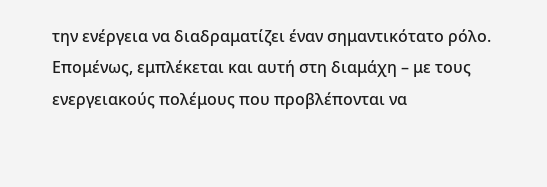την ενέργεια να διαδραματίζει έναν σημαντικότατο ρόλο. Επομένως, εμπλέκεται και αυτή στη διαμάχη – με τους ενεργειακούς πολέμους που προβλέπονται να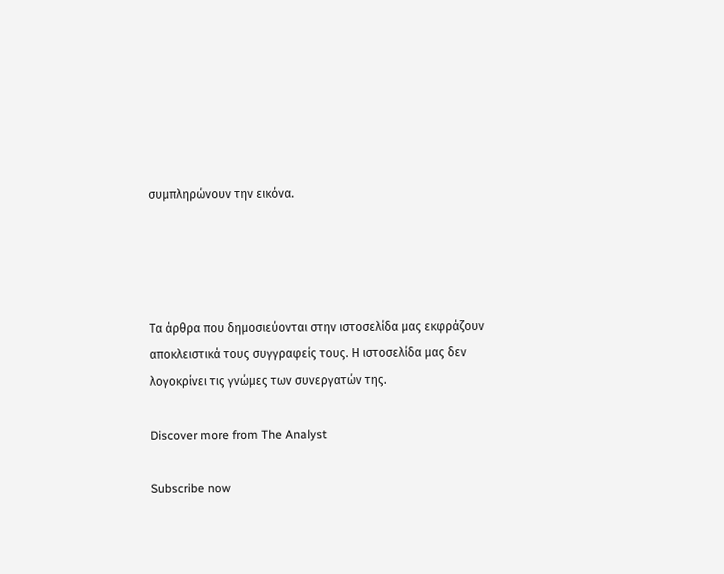συμπληρώνουν την εικόνα.




Τα άρθρα που δημοσιεύονται στην ιστοσελίδα μας εκφράζουν αποκλειστικά τους συγγραφείς τους. Η ιστοσελίδα μας δεν λογοκρίνει τις γνώμες των συνεργατών της.

Discover more from The Analyst

Subscribe now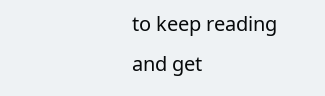to keep reading and get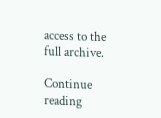access to the full archive.

Continue reading